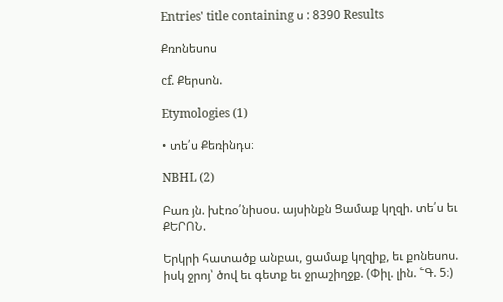Entries' title containing ս : 8390 Results

Քռոնեսոս

cf. Քերսոն.

Etymologies (1)

• տե՛ս Քեռինդս։

NBHL (2)

Բառ յն. խէռօ՛նիսօս. այսինքն Ցամաք կղզի. տե՛ս եւ ՔԵՐՈՆ.

Երկրի հատածք անբաւ, ցամաք կղզիք, եւ քոնեսոս. իսկ ջրոյ՝ ծով եւ գետք եւ ջրաշիղջք. (Փիլ. լին. ՟Գ. 5։)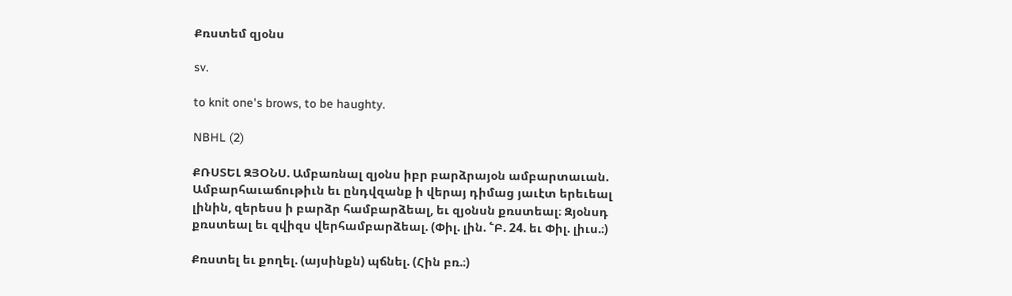Քռստեմ զյօնս

sv.

to knit one's brows, to be haughty.

NBHL (2)

ՔՌՍՏԵԼ ԶՅՕՆՍ. Ամբառնալ զյօնս իբր բարձրայօն ամբարտաւան. Ամբարհաւաճութիւն եւ ընդվզանք ի վերայ դիմաց յաւէտ երեւեալ լինին, զերեսս ի բարձր համբարձեալ, եւ զյօնսն քռստեալ։ Զյօնսդ քռստեալ եւ զվիզս վերհամբարձեալ. (Փիլ. լին. ՟Բ. 24. եւ Փիլ. լիւս.։)

Քռստել եւ քողել. (այսինքն) պճնել. (Հին բռ.։)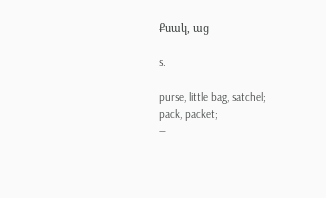Քսակ, աց

s.

purse, little bag, satchel;
pack, packet;
—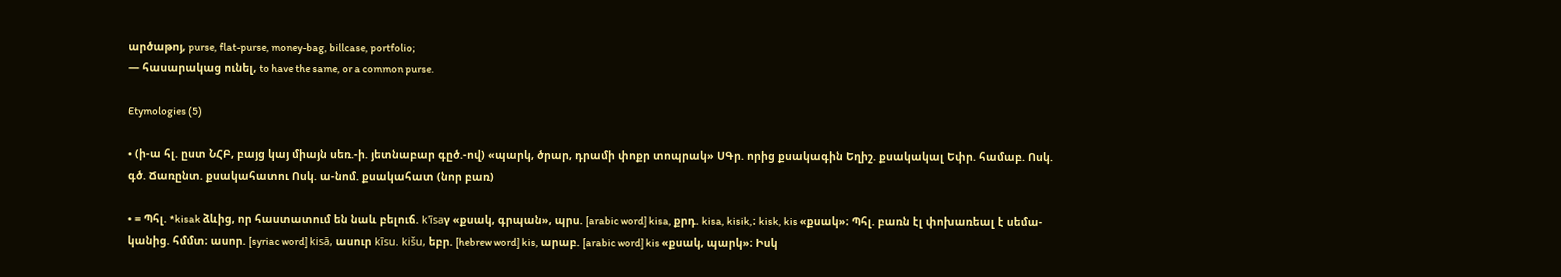արծաթոյ, purse, flat-purse, money-bag, billcase, portfolio;
— հասարակաց ունել, to have the same, or a common purse.

Etymologies (5)

• (ի-ա հլ. ըստ ՆՀԲ, բայց կայ միայն սեռ.-ի. յետնաբար գըծ.-ով) «պարկ, ծրար, դրամի փոքր տոպրակ» ՍԳր. որից քսակագին Եղիշ. քսակակալ Եփր. համաբ. Ոսկ. գծ. Ճառընտ. քսակահատու Ոսկ. ա-նոմ. քսակահատ (նոր բառ)

• = Պհլ. *kisak ձևից, որ հաստատում են նաև բելուճ. k'īsaγ «քսակ, գրպան», պրս. [arabic word] kisa, քրդ. kisa, kisik,։ kisk, kis «քսակ»։ Պհլ. բառն էլ փոխառեալ է սեմա-կանից. հմմտ։ ասոր. [syriac word] kisā, ասուր kīsu. kišu, եբր. [hebrew word] kis, արաբ. [arabic word] kis «քսակ, պարկ»։ Իսկ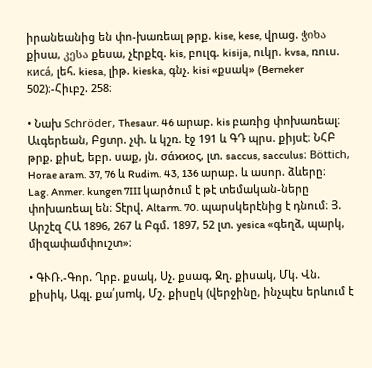իրանեանից են փո-խառեալ թրք. kise, kese, վրաց. ჭიხა քիսա, კესა քեսա, չէրքէզ. kis, բուլգ. kisija, ուկր. kvsa, ռուս. киcá, լեհ. kiesa, լիթ. kieska, գնչ. kisi «քսակ» (Berneker 502)։-Հիւբշ. 258։

• Նախ Schröder, Thesaur. 46 արաբ. kis բառից փոխառեալ։ Աւգերեան, Բցտր. չփ. և կշռ. էջ 191 և ԳԴ պրս. քիյսէ։ ՆՀԲ թրք. քիսէ, եբր. սաք, յն. σάϰϰος, լտ. saccus, sacculus։ Böttich, Horae aram. 37, 76 և Rudim. 43, 136 արաբ. և ասոր. ձևերը։ Lag. Anmer. kungen 7III կարծում է թէ տեմական-ները փոխառեալ են։ Տէրվ. Altarm. 70. պարսկերէնից է դնում։ Յ. Արշէզ ՀԱ 1896, 267 և Բգմ. 1897, 52 լտ. yesica «գեղձ, պարկ, միզափամփուշտ»։

• ԳՒՌ.-Գոր. Ղրբ. քսակ, Սչ. քսագ, Ջղ. քիսակ, Մկ. Վն. քիսիկ, Ագլ. քա՛յսmկ, Մշ. քիսըկ (վերջինը, ինչպէս երևում է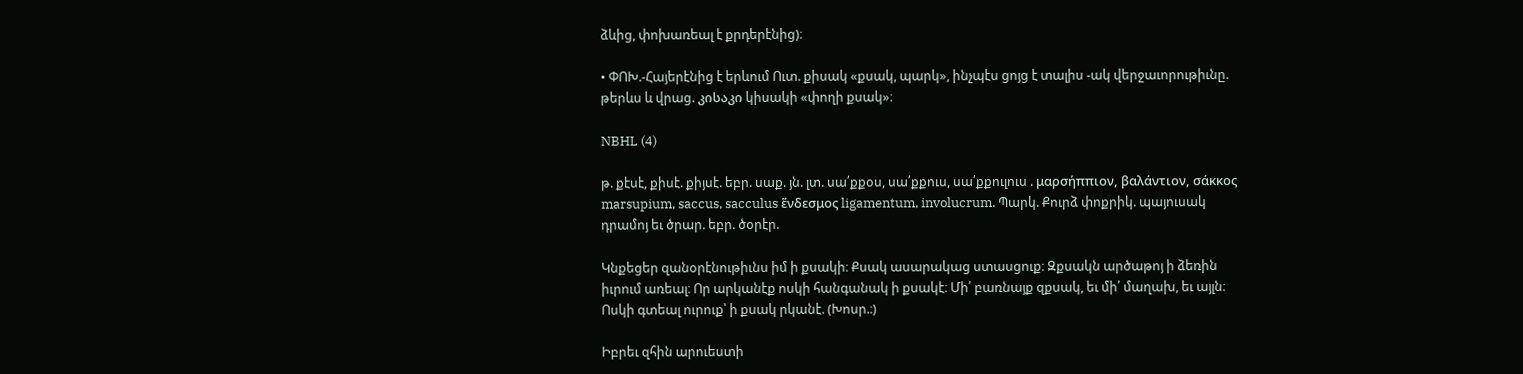ձևից, փոխառեալ է քրդերէնից)։

• ՓՈԽ.-Հայերէնից է երևում Ուտ. քիսակ «քսակ, պարկ», ինչպէս ցոյց է տալիս -ակ վերջաւորութիւնը. թերևս և վրաց. კისაკი կիսակի «փողի քսակ»։

NBHL (4)

թ. քէսէ, քիսէ. քիյսէ. եբր. սաք. յն. լտ. սա՛քքօս, սա՛քքուս, սա՛քքուլուս . μαρσήππιον, βαλάντιον, σάκκος marsupium, saccus, sacculus ἕνδεσμος ligamentum, involucrum. Պարկ. Քուրձ փոքրիկ. պայուսակ դրամոյ եւ ծրար. եբր. ծօրէր.

Կնքեցեր զանօրէնութիւնս իմ ի քսակի։ Քսակ ասարակաց ստասցուք։ Զքսակն արծաթոյ ի ձեռին իւրում առեալ։ Որ արկանէք ոսկի հանգանակ ի քսակէ։ Մի՛ բառնայք զքսակ, եւ մի՛ մաղախ, եւ այլն։ Ոսկի գտեալ ուրուք՝ ի քսակ րկանէ. (Խոսր.։)

Իբրեւ զհին արուեստի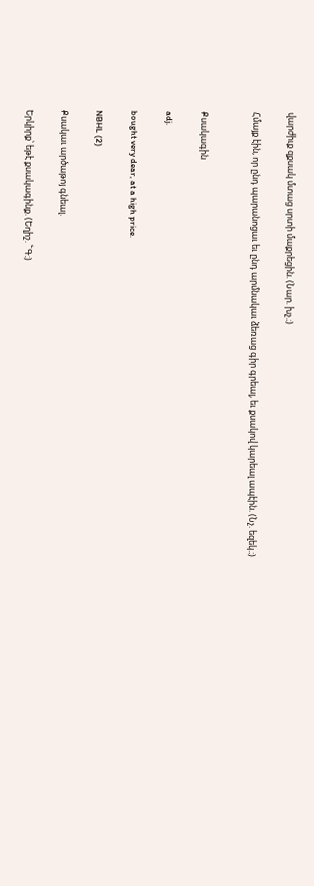վարժիւք զքսակ մտաց սրտի մաքրեցին. (Նար. խչ.։)

Հմայք էին, որ ընդ պարանոցաւ եւ ընդ արմնակաւ ձեռաց գիր գրեալ, եւ քսակով կարեալ ապէին. (Նչ. եզեկ.։)


Քսակագին

adj.

bought very dear, at a high price.

NBHL (2)

Քսակաւ արծաթոյ գնեալ.

Երկիրք՝ եթէ քսակագինք. (Եղիշ. ՟Գ։)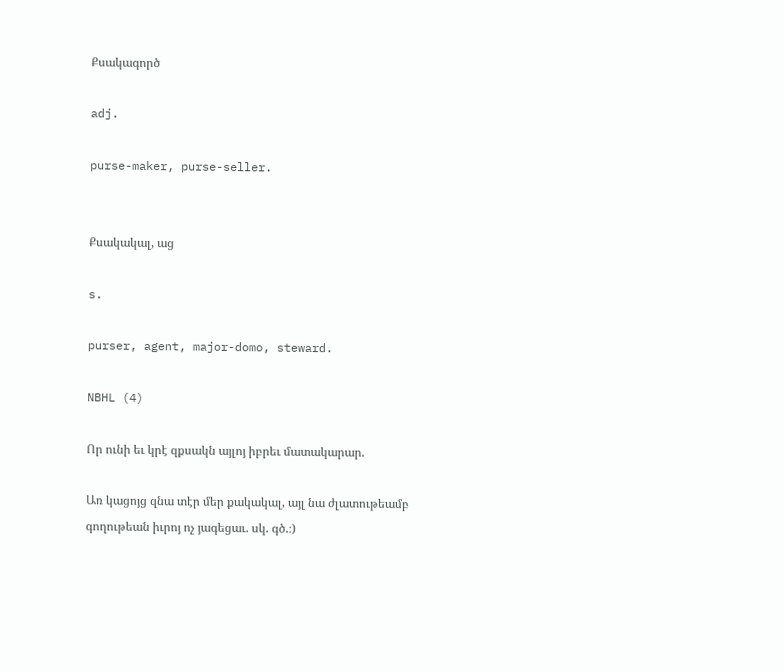Քսակագործ

adj.

purse-maker, purse-seller.


Քսակակալ, աց

s.

purser, agent, major-domo, steward.

NBHL (4)

Որ ունի եւ կրէ զքսակն այլոյ իբրեւ մատակարար.

Առ կացոյց զնա տէր մեր քակակալ, այլ նա ժլատութեամբ գողութեան իւրոյ ոչ յագեցաւ. սկ. գծ.։)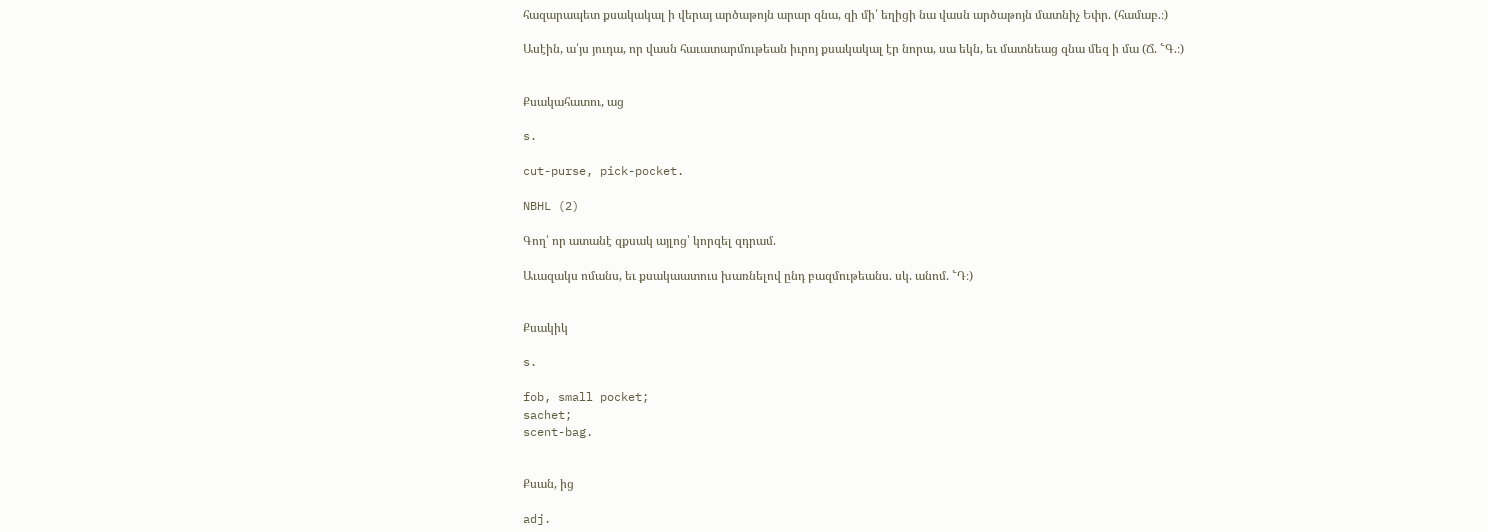հազարապետ քսակակալ ի վերայ արծաթոյն արար զնա, զի մի՛ եղիցի նա վասն արծաթոյն մատնիչ Եփր. (համաբ.։)

Ասէին, ա՛յս յուդա, որ վասն հաւատարմութեան իւրոյ քսակակալ էր նորա, սա եկն, եւ մատնեաց զնա մեզ ի մա (Ճ. ՟Գ.։)


Քսակահատու, աց

s.

cut-purse, pick-pocket.

NBHL (2)

Գող՝ որ ատանէ զքսակ այլոց՝ կորզել զդրամ.

Աւազակս ոմանս, եւ քսակաատուս խառնելով ընդ բազմութեանս. սկ. անոմ. ՟Դ։)


Քսակիկ

s.

fob, small pocket;
sachet;
scent-bag.


Քսան, ից

adj.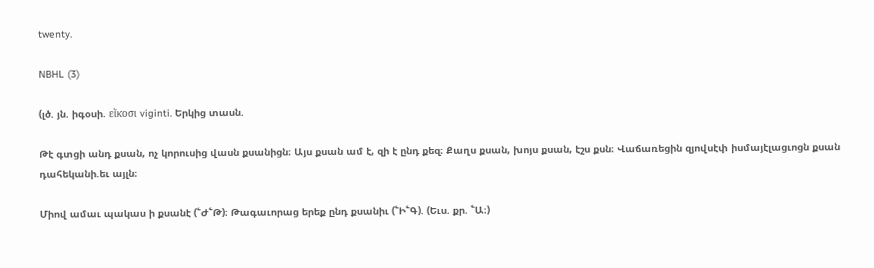twenty.

NBHL (3)

(լծ. յն. իգօսի. εἵκοσι viginti. Երկից տասն.

Թէ գտցի անդ քսան, ոչ կորուսից վասն քսանիցն։ Այս քսան ամ է, զի է ընդ քեզ։ Քաղս քսան, խոյս քսան, էշս քսն։ Վաճառեցին զյովսէփ իսմայէլացւոցն քսան դահեկանի.եւ այլն։

Միով ամաւ պակաս ի քսանէ (՟Ժ՟Թ)։ Թագաւորաց երեք ընդ քսանիւ (՟Ի՟Գ). (Եւս. քր. ՟Ա։)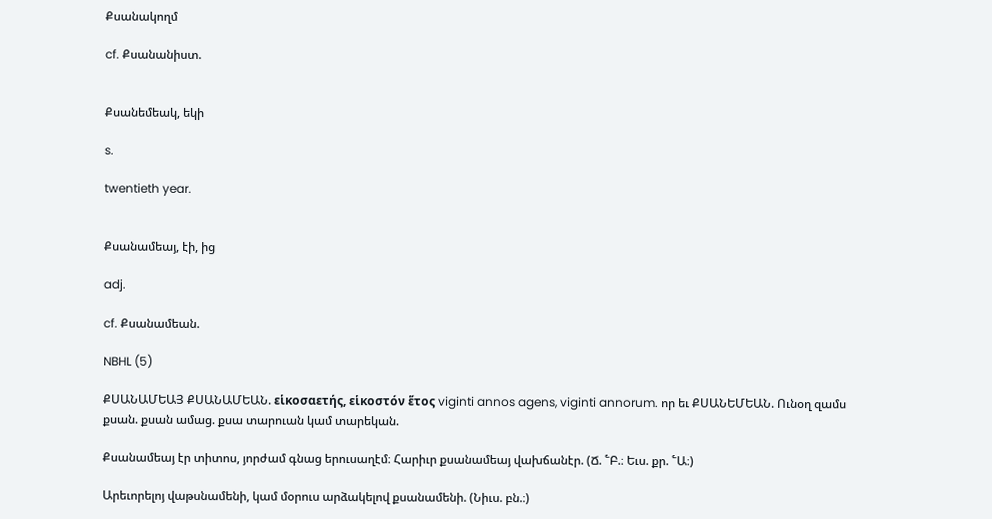Քսանակողմ

cf. Քսանանիստ.


Քսանեմեակ, եկի

s.

twentieth year.


Քսանամեայ, էի, ից

adj.

cf. Քսանամեան.

NBHL (5)

ՔՍԱՆԱՄԵԱՅ ՔՍԱՆԱՄԵԱՆ. εἱκοσαετής, εἱκοστόν ἕτος viginti annos agens, viginti annorum. որ եւ ՔՍԱՆԵՄԵԱՆ. Ունօղ զամս քսան. քսան ամաց. քսա տարուան կամ տարեկան.

Քսանամեայ էր տիտոս, յորժամ գնաց երուսաղէմ։ Հարիւր քսանամեայ վախճանէր. (Ճ. ՟Բ.։ Եւս. քր. ՟Ա։)

Արեւորելոյ վաթսնամենի, կամ մօրուս արձակելով քսանամենի. (Նիւս. բն.։)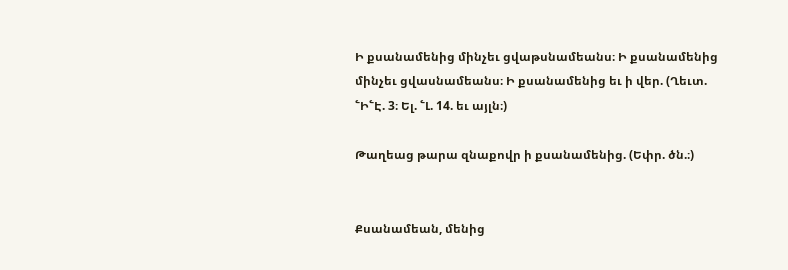Ի քսանամենից մինչեւ ցվաթսնամեանս։ Ի քսանամենից մինչեւ ցվասնամեանս։ Ի քսանամենից եւ ի վեր. (Ղեւտ. ՟Ի՟Է. 3։ Ել. ՟Լ. 14. եւ այլն։)

Թաղեաց թարա զնաքովր ի քսանամենից. (Եփր. ծն.։)


Քսանամեան, մենից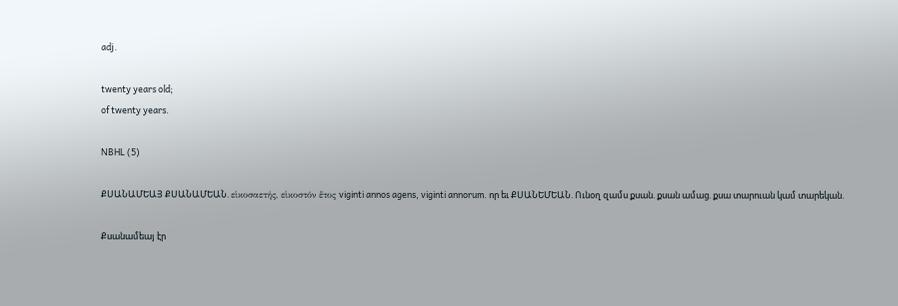adj.

twenty years old;
of twenty years.

NBHL (5)

ՔՍԱՆԱՄԵԱՅ ՔՍԱՆԱՄԵԱՆ. εἱκοσαετής, εἱκοστόν ἕτος viginti annos agens, viginti annorum. որ եւ ՔՍԱՆԵՄԵԱՆ. Ունօղ զամս քսան. քսան ամաց. քսա տարուան կամ տարեկան.

Քսանամեայ էր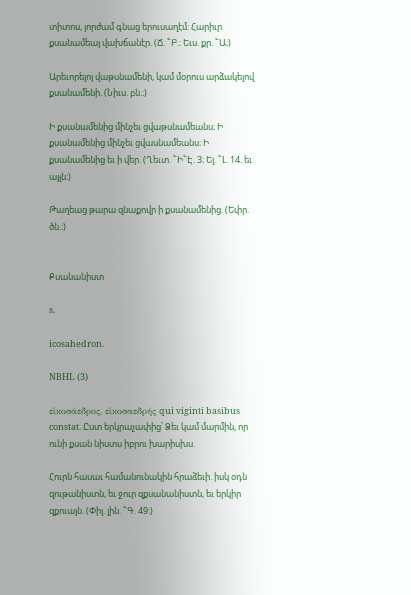տիտոս, յորժամ գնաց երուսաղէմ։ Հարիւր քսանամեայ վախճանէր. (Ճ. ՟Բ.։ Եւս. քր. ՟Ա։)

Արեւորելոյ վաթսնամենի, կամ մօրուս արձակելով քսանամենի. (Նիւս. բն.։)

Ի քսանամենից մինչեւ ցվաթսնամեանս։ Ի քսանամենից մինչեւ ցվասնամեանս։ Ի քսանամենից եւ ի վեր. (Ղեւտ. ՟Ի՟Է. 3։ Ել. ՟Լ. 14. եւ այլն։)

Թաղեաց թարա զնաքովր ի քսանամենից. (Եփր. ծն.։)


Քսանանիստ

s.

icosahedron.

NBHL (3)

εἱκοσάεδρος, εἱκοσαεδρής qui viginti basibus constat. Ըստ երկրաչափից՝ Ձեւ կամ մարմին, որ ունի քսան նիստս իբրու խարիսխս.

Հուրն հասաւ համանունակին հրաձեւի. իսկ օդն զութանիստն, եւ ջուր զքսանանիստն, եւ երկիր զքուայն. (Փիլ. լին. ՟Գ. 49։)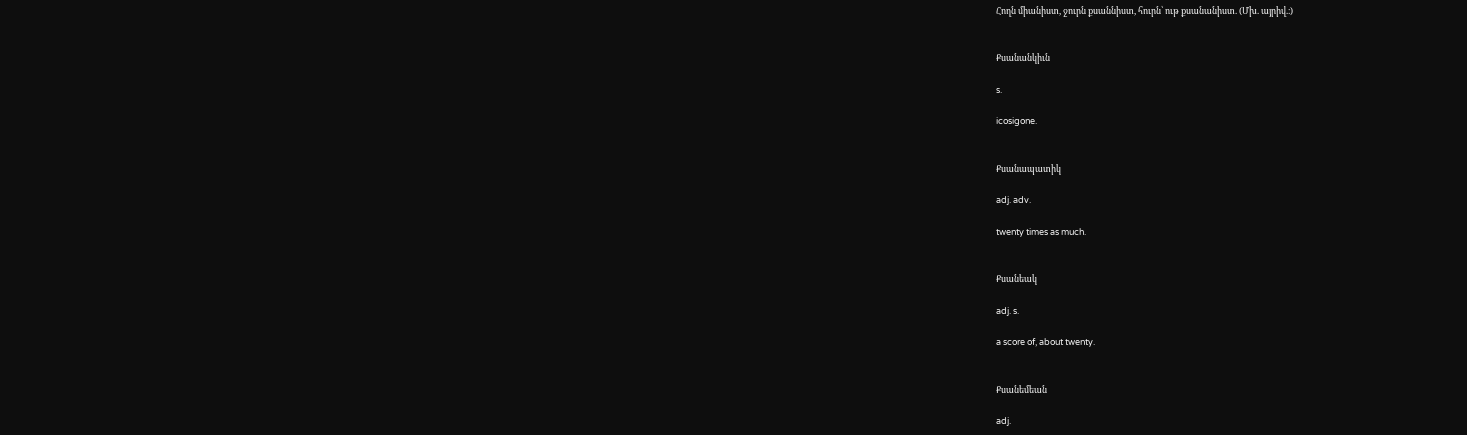Հողն միանիստ, ջուրն քսաննիստ, հուրն՝ ութ քսանանիստ. (Մխ. այրիվ.։)


Քսանանկիւն

s.

icosigone.


Քսանապատիկ

adj. adv.

twenty times as much.


Քսանեակ

adj. s.

a score of, about twenty.


Քսանեմեան

adj.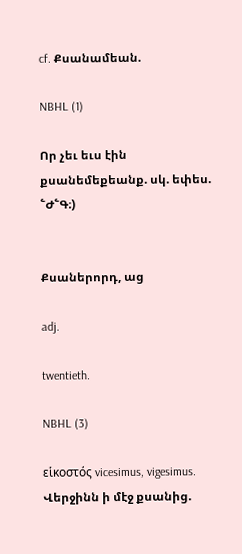cf. Քսանամեան.

NBHL (1)

Որ չեւ եւս էին քսանեմեքեանք. սկ. եփես. ՟Ժ՟Գ։)


Քսաներորդ, աց

adj.

twentieth.

NBHL (3)

εἱκοστός vicesimus, vigesimus. Վերջինն ի մէջ քսանից.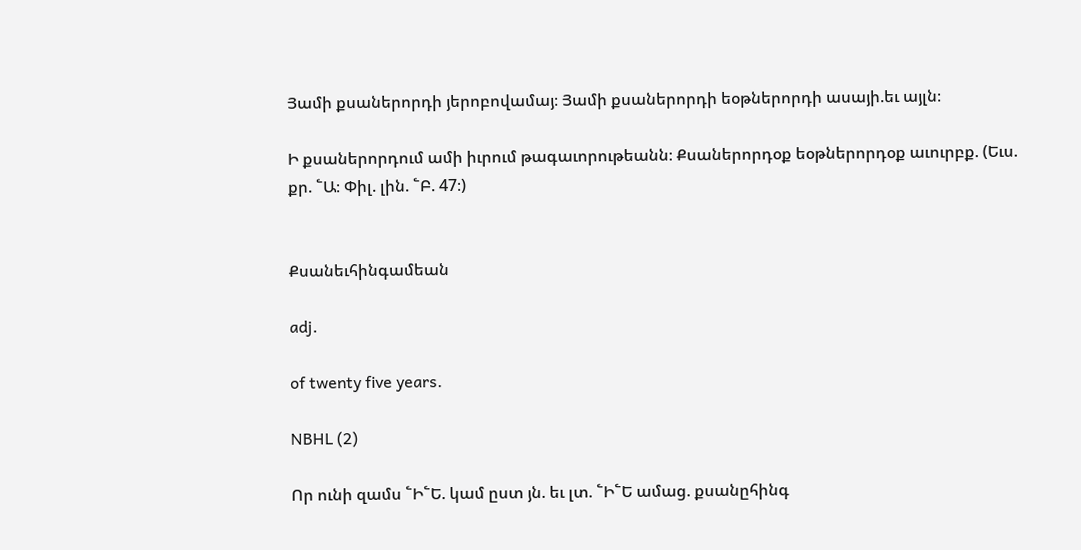Յամի քսաներորդի յերոբովամայ։ Յամի քսաներորդի եօթներորդի ասայի.եւ այլն։

Ի քսաներորդում ամի իւրում թագաւորութեանն։ Քսաներորդօք եօթներորդօք աւուրբք. (Եւս. քր. ՟Ա։ Փիլ. լին. ՟Բ. 47։)


Քսանեւհինգամեան

adj.

of twenty five years.

NBHL (2)

Որ ունի զամս ՟Ի՟Ե. կամ ըստ յն. եւ լտ. ՟Ի՟Ե ամաց. քսանըհինգ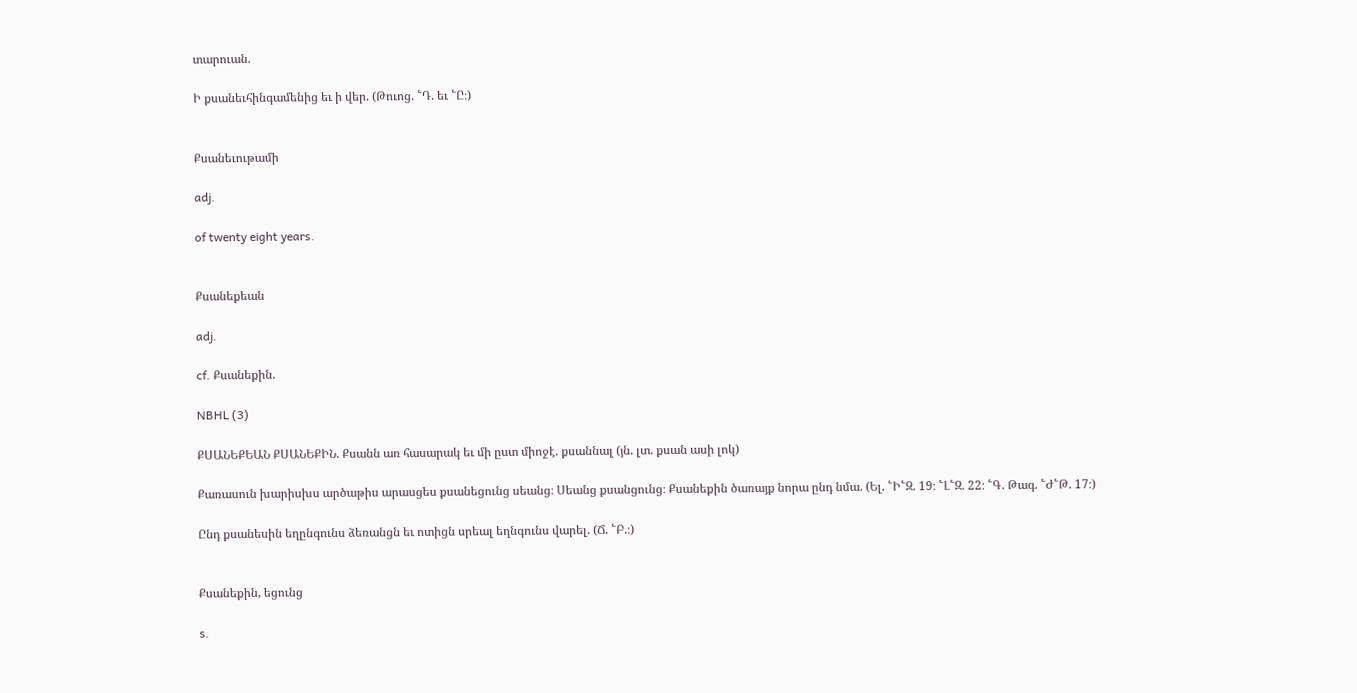տարուան.

Ի քսանեւհինգամենից եւ ի վեր. (Թուոց. ՟Դ. եւ ՟Ը։)


Քսանեւութամի

adj.

of twenty eight years.


Քսանեքեան

adj.

cf. Քսանեքին.

NBHL (3)

ՔՍԱՆԵՔԵԱՆ ՔՍԱՆԵՔԻՆ. Քսանն առ հասարակ եւ մի ըստ միոջէ. քսաննալ (յն. լտ. քսան ասի լոկ)

Քառասուն խարիսխս արծաթիս արասցես քսանեցունց սեանց։ Սեանց քսանցունց։ Քսանեքին ծառայք նորա ընդ նմա. (Ել. ՟Ի՟Զ. 19։ ՟Լ՟Զ. 22։ ՟Գ. Թագ. ՟Ժ՟Թ. 17։)

Ընդ քսանեսին եղընգունս ձեռանցն եւ ոտիցն սրեալ եղնգունս վարել. (Ճ. ՟Բ.։)


Քսանեքին, եցունց

s.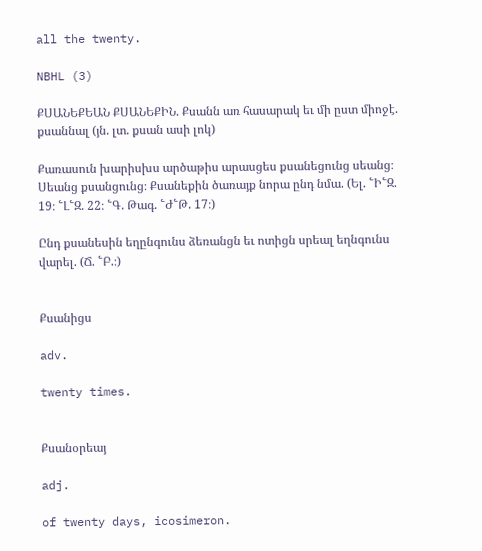all the twenty.

NBHL (3)

ՔՍԱՆԵՔԵԱՆ ՔՍԱՆԵՔԻՆ. Քսանն առ հասարակ եւ մի ըստ միոջէ. քսաննալ (յն. լտ. քսան ասի լոկ)

Քառասուն խարիսխս արծաթիս արասցես քսանեցունց սեանց։ Սեանց քսանցունց։ Քսանեքին ծառայք նորա ընդ նմա. (Ել. ՟Ի՟Զ. 19։ ՟Լ՟Զ. 22։ ՟Գ. Թագ. ՟Ժ՟Թ. 17։)

Ընդ քսանեսին եղընգունս ձեռանցն եւ ոտիցն սրեալ եղնգունս վարել. (Ճ. ՟Բ.։)


Քսանիցս

adv.

twenty times.


Քսանօրեայ

adj.

of twenty days, icosimeron.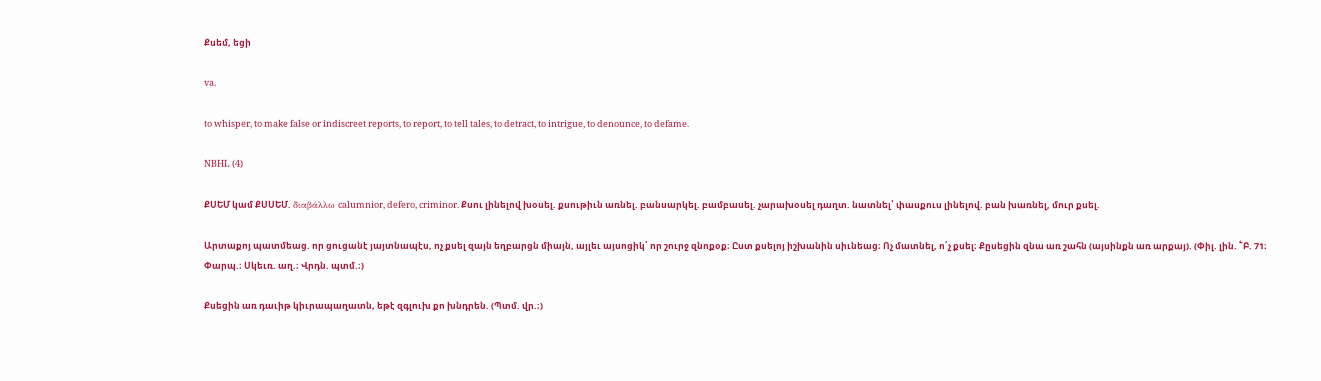Քսեմ, եցի

va.

to whisper, to make false or indiscreet reports, to report, to tell tales, to detract, to intrigue, to denounce, to defame.

NBHL (4)

ՔՍԵՄ կամ ՔՍՍԵՄ. διαβάλλω calumnior, defero, criminor. Քսու լինելով խօսել. քսութիւն առնել. բանսարկել. բամբասել. չարախօսել դաղտ. նատնել՝ փասքուս լինելով. բան խառնել, մուր քսել.

Արտաքոյ պատմեաց. որ ցուցանէ յայտնապէս, ոչ քսել զայն եղբարցն միայն, այլեւ այսոցիկ՝ որ շուրջ զնոքօք։ Ըստ քսելոյ իշխանին սիւնեաց։ Ոչ մատնել, ո՛չ քսել։ Քըսեցին զնա առ շահն (այսինքն առ արքայ). (Փիլ. լին. ՟Բ. 71։ Փարպ.։ Սկեւռ. աղ.։ Վրդն. պտմ.։)

Քսեցին առ դաւիթ կիւրապաղատն, եթէ զգլուխ քո խնդրեն. (Պտմ. վր.։)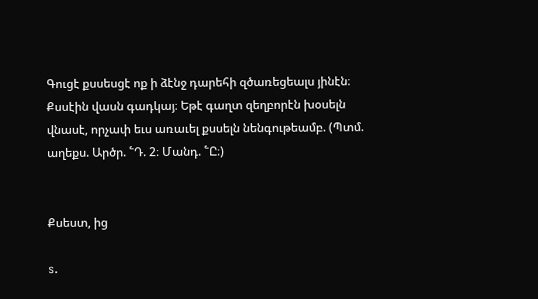Գուցէ քսսեսցէ ոք ի ձէնջ դարեհի զծառեցեալս յինէն։ Քսսէին վասն գադկայ։ Եթէ գաղտ զեղբորէն խօսելն վնասէ, որչափ եւս առաւել քսսելն նենգութեամբ. (Պտմ. աղեքս. Արծր. ՟Դ. 2։ Մանդ. ՟Ը։)


Քսեստ, ից

s.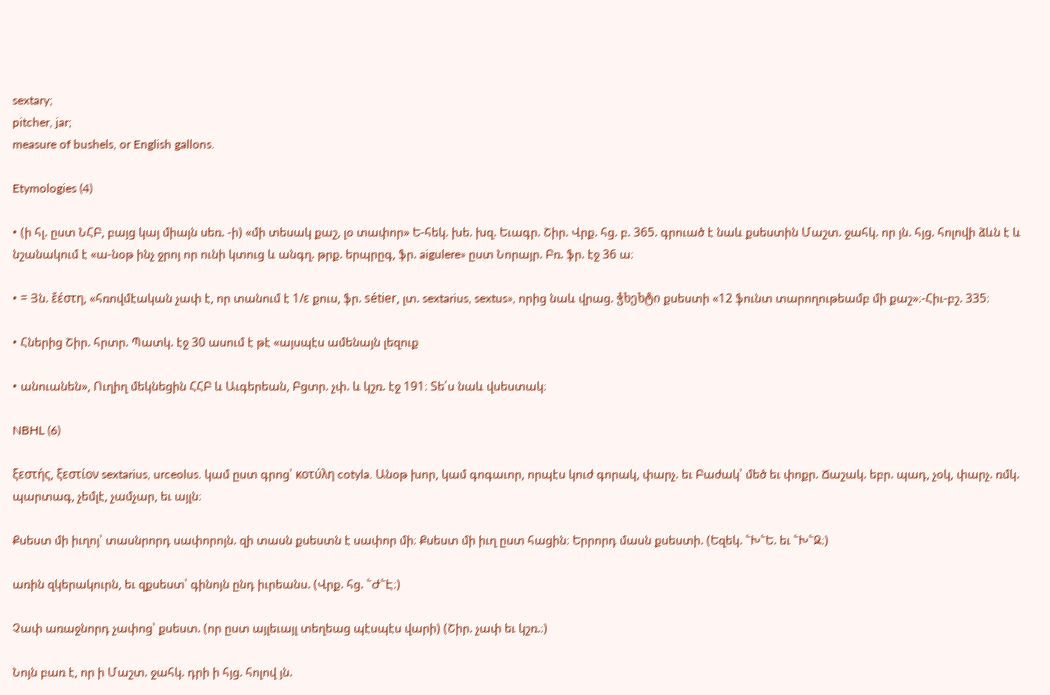sextary;
pitcher, jar;
measure of bushels, or English gallons.

Etymologies (4)

• (ի հլ. ըստ ՆՀԲ, բայց կայ միայն սեռ. -ի) «մի տեսակ քաշ, լօ տափոր» Ե-հեկ. խե. խզ. Եւագր. Շիր. Վրք. հց. բ. 365. գրուած է նաև քսեստին Մաշտ. ջահկ. որ յն. հյց. հոլովի ձևն է և նշանակում է «ա-նօթ ինչ ջրոյ որ ունի կտուց և անգղ. թրք. երպրըգ, ֆր. aigulere» ըստ Նորայր. Բռ. ֆր. էջ 36 ա։

• = Յն. ἔέστη, «հռովմէական չափ է, որ տանում է 1/ε քուս, ֆր. sétier, լտ. sextarius, sextus», որից նաև վրաց. ჭხეხტი քսեստի «12 ֆունտ տարողութեամբ մի քաշ»։-Հիւ-բշ. 335։

• Հներից Շիր. հրտր. Պատկ. էջ 30 ասում է թէ «այսպէս ամենայն լեզուք

• անուանեն», Ուղիղ մեկնեցին ՀՀԲ և Աւգերեան, Բցտր. չփ. և կշռ. էջ 191։ Տե՛ս նաև վսեստակ։

NBHL (6)

ξεστής, ξεστίον sextarius, urceolus. կամ ըստ գրոց՝ κοτύλη cotyla. Անօթ խոր, կամ գոգաւոր, որպէս կուժ գորակ, փարչ. եւ Բաժակ՝ մեծ եւ փոքր. Ճաշակ. եբր. պադ, չօկ, փարչ. ռմկ. պարտագ, չեմլէ, չամչար, եւ այլն։

Քսեստ մի իւղոյ՝ տասնրորդ սափորոյն. զի տասն քսեստն է սափոր մի։ Քսեստ մի իւղ ըստ հացին։ Երրորդ մասն քսեստի. (Եզեկ. ՟Խ՟Ե. եւ ՟Խ՟Զ։)

առին զկերակուրն, եւ զքսեստ՝ գինոյն ընդ իւրեանս. (Վրք. հց. ՟Ժ՟Է։)

Չափ առաջնորդ չափոց՝ քսեստ. (որ ըստ այլեւայլ տեղեաց պէսպէս վարի) (Շիր. չափ եւ կշռ.։)

Նոյն բառ է, որ ի Մաշտ. ջահկ. դրի ի հյց. հոլով յն.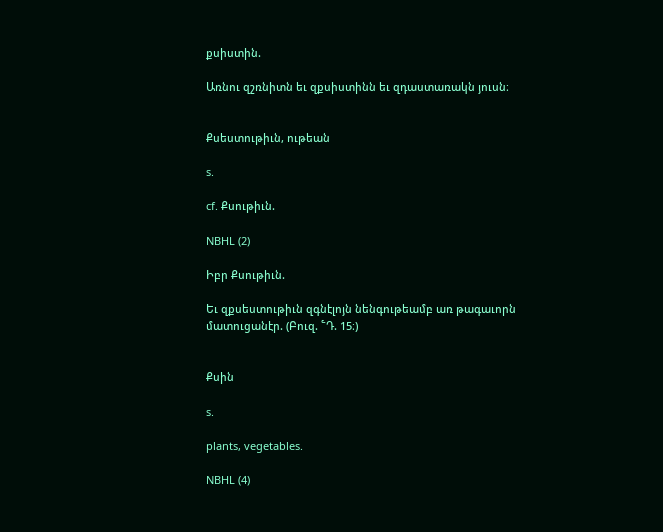քսիստին.

Առնու զշռնիտն եւ զքսիստինն եւ զդաստառակն յուսն։


Քսեստութիւն, ութեան

s.

cf. Քսութիւն.

NBHL (2)

Իբր Քսութիւն.

Եւ զքսեստութիւն զգնէլոյն նենգութեամբ առ թագաւորն մատուցանէր. (Բուզ. ՟Դ. 15։)


Քսին

s.

plants, vegetables.

NBHL (4)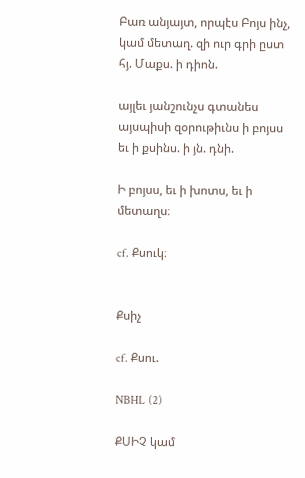Բառ անյայտ, որպէս Բոյս ինչ, կամ մետաղ. զի ուր գրի ըստ հյ. Մաքս. ի դիոն.

այլեւ յանշունչս գտանես այսպիսի զօրութիւնս ի բոյսս եւ ի քսինս. ի յն. դնի.

Ի բոյսս, եւ ի խոտս, եւ ի մետաղս։

cf. Քսուկ։


Քսիչ

cf. Քսու.

NBHL (2)

ՔՍԻՉ կամ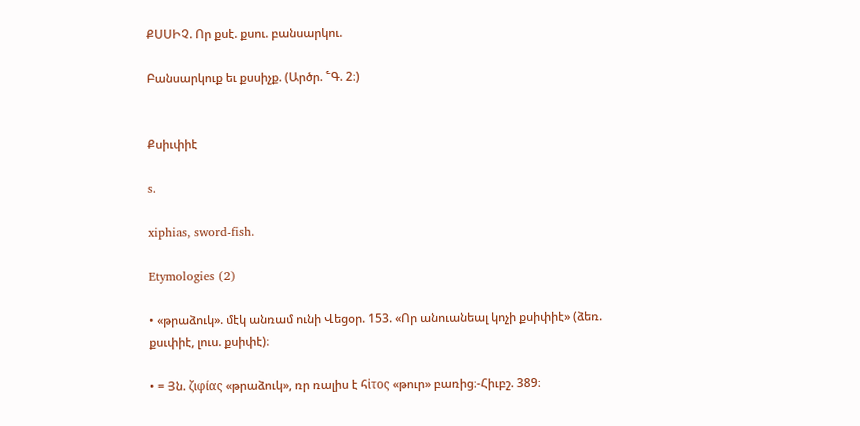ՔՍՍԻՉ. Որ քսէ. քսու. բանսարկու.

Բանսարկուք եւ քսսիչք. (Արծր. ՟Գ. 2։)


Քսիւփիէ

s.

xiphias, sword-fish.

Etymologies (2)

• «թրաձուկ». մէկ անռամ ունի Վեցօր. 153. «Որ անուանեալ կոչի քսիփիէ» (ձեռ. քսւփիէ, լուս. քսիփէ)։

• = Յն. ζιφίας «թրաձուկ», ռր ռալիս է հἰτος «թուր» բառից։-Հիւբշ. 389։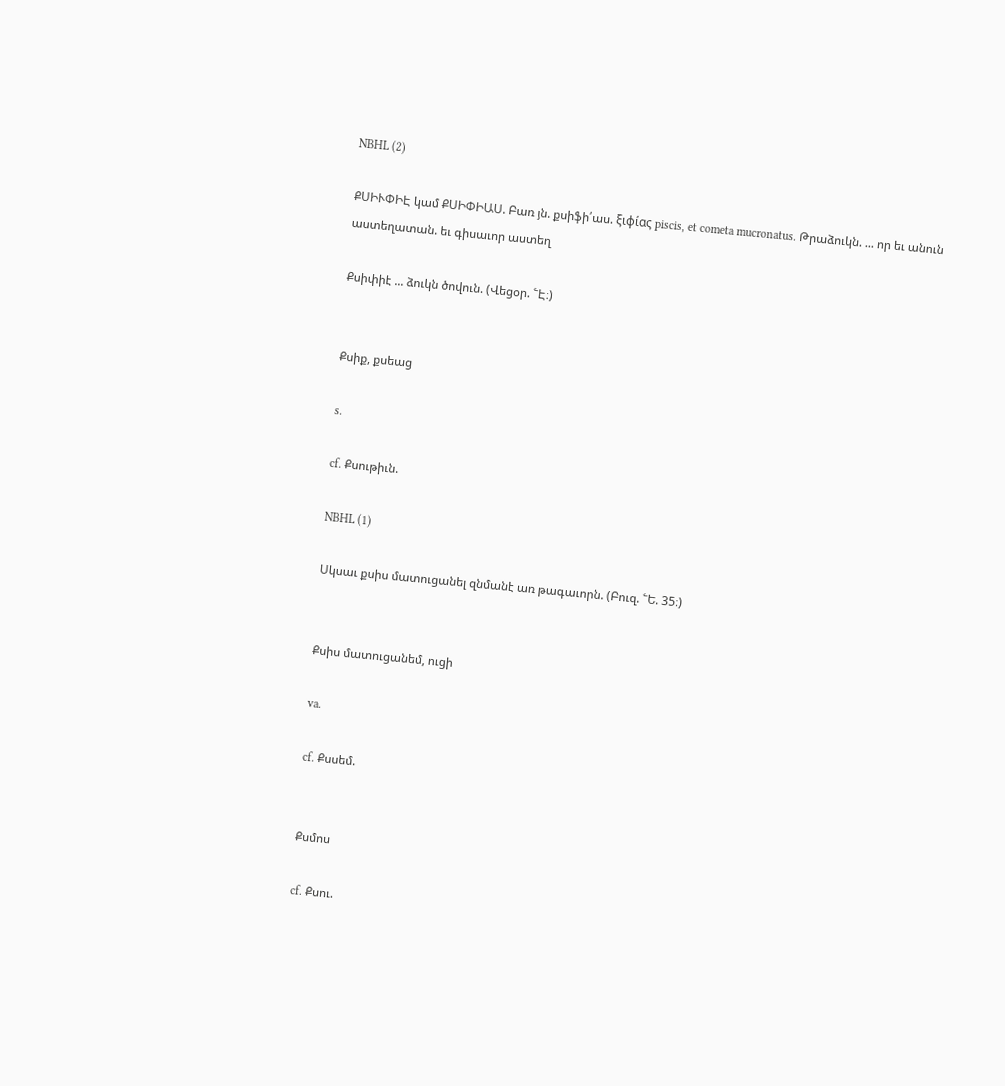NBHL (2)

ՔՍԻՒՓԻԷ կամ ՔՍԻՓԻԱՍ. Բառ յն. քսիֆի՛աս. ξιφίας piscis, et cometa mucronatus. Թրաձուկն. ... որ եւ անուն աստեղատան. եւ գիսաւոր աստեղ

Քսիփիէ ... ձուկն ծովուն. (Վեցօր. ՟Է։)


Քսիք, քսեաց

s.

cf. Քսութիւն.

NBHL (1)

Սկսաւ քսիս մատուցանել զնմանէ առ թագաւորն. (Բուզ. ՟Ե. 35։)


Քսիս մատուցանեմ, ուցի

va.

cf. Քսսեմ.


Քսմոս

cf. Քսու.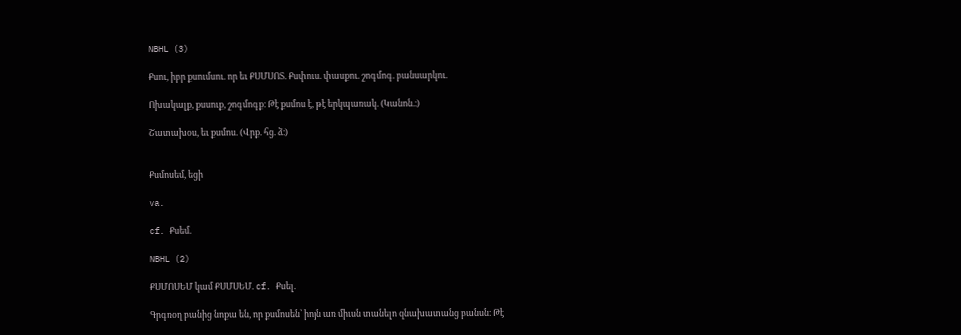NBHL (3)

Քսու, իբր քսումսու. որ եւ ՔՍՄՍՈՏ. Քսփուս. փասքու. շոգմոգ. բանսարկու.

Ոխակալք, քսսուք, շոգմոգք։ Թէ քսմոս է, թէ երկպառակ. (Կանոն.։)

Շատախօս, եւ քսմոս. (Վրք. հց. ձ։)


Քսմոսեմ, եցի

va.

cf. Քսեմ.

NBHL (2)

ՔՍՄՈՍԵՄ կամ ՔՍՄՍԵՄ. cf. Քսել.

Գրգռօղ բանից նոքա են, որ քսմոսեն՝ իոյն առ միւսն տանելո զնախատանց բանսն։ Թէ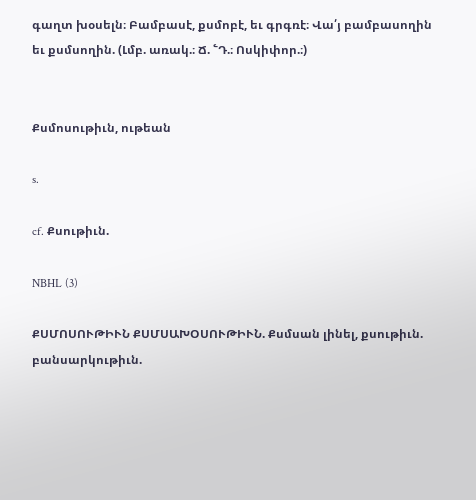գաղտ խօսելն։ Բամբասէ, քսմոբէ, եւ գրգռէ։ Վա՛յ բամբասողին եւ քսմսողին. (Լմբ. առակ.։ Ճ. ՟Դ.։ Ոսկիփոր.։)


Քսմոսութիւն, ութեան

s.

cf. Քսութիւն.

NBHL (3)

ՔՍՄՈՍՈՒԹԻՒՆ ՔՍՄՍԱԽՕՍՈՒԹԻՒՆ. Քսմսան լինել, քսութիւն. բանսարկութիւն.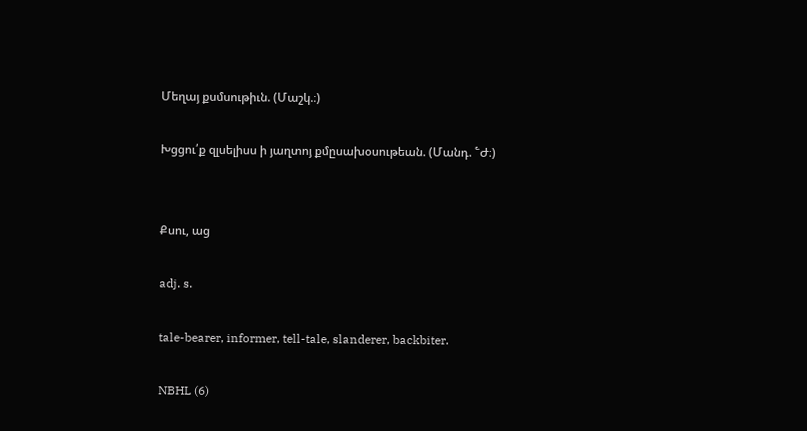Մեղայ քսմսութիւն. (Մաշկ.։)

Խցցու՛ք զլսելիսս ի յաղտոյ քմըսախօսութեան. (Մանդ. ՟Ժ։)


Քսու, աց

adj. s.

tale-bearer, informer, tell-tale, slanderer, backbiter.

NBHL (6)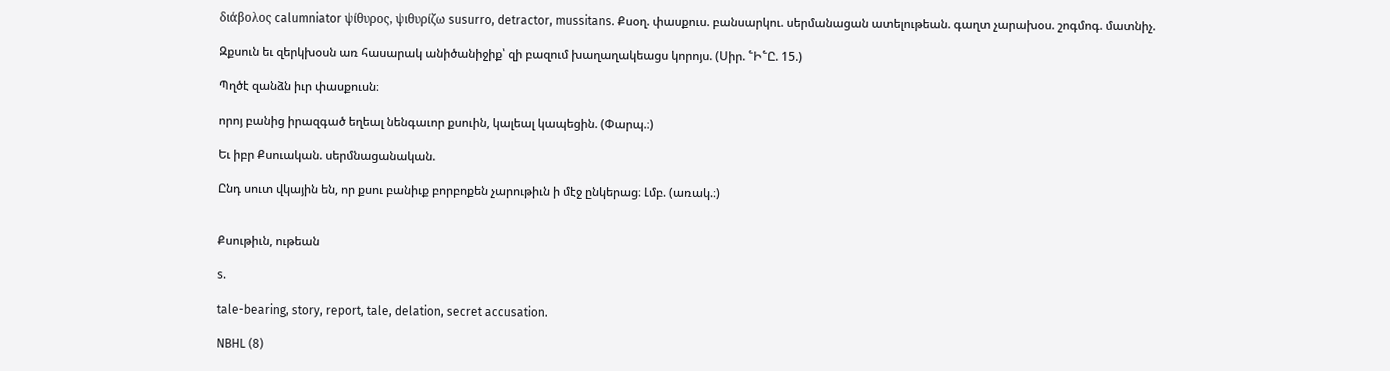διάβολος calumniator ψίθυρος, ψιθυρίζω susurro, detractor, mussitans. Քսօղ. փասքուս. բանսարկու. սերմանացան ատելութեան. գաղտ չարախօս. շոգմոգ. մատնիչ.

Զքսուն եւ զերկխօսն առ հասարակ անիծանիջիք՝ զի բազում խաղաղակեացս կորոյս. (Սիր. ՟Ի՟Ը. 15.)

Պղծէ զանձն իւր փասքուսն։

որոյ բանից իրազգած եղեալ նենգաւոր քսուին, կալեալ կապեցին. (Փարպ.։)

Եւ իբր Քսուական. սերմնացանական.

Ընդ սուտ վկային են, որ քսու բանիւք բորբոքեն չարութիւն ի մէջ ընկերաց։ Լմբ. (առակ.։)


Քսութիւն, ութեան

s.

tale-bearing, story, report, tale, delation, secret accusation.

NBHL (8)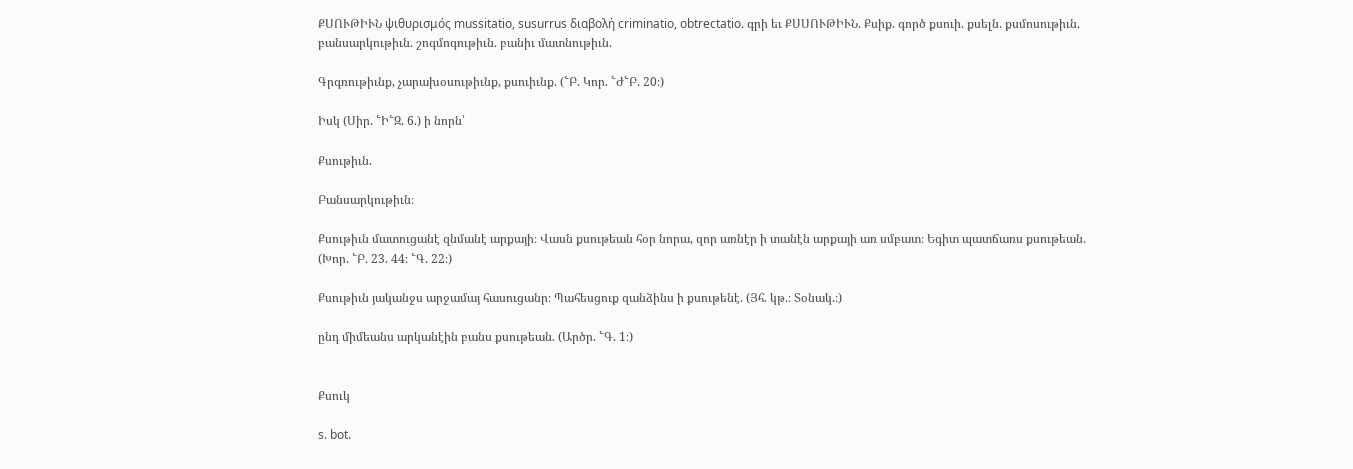ՔՍՈՒԹԻՒՆ ψιθυρισμός mussitatio, susurrus διαβολή criminatio, obtrectatio. գրի եւ ՔՍՍՈՒԹԻՒՆ. Քսիք. գործ քսուի. քսելն. քսմոսութիւն. բանսարկութիւն. շոգմոգութիւն. բանիւ մատնութիւն.

Գրգռութիւնք, չարախօսութիւնք, քսուիւնք. (՟Բ. Կոր. ՟Ժ՟Բ. 20։)

Իսկ (Սիր. ՟Ի՟Զ. 6.) ի նորն՝

Քսութիւն.

Բանսարկութիւն։

Քսութիւն մատուցանէ զնմանէ արքայի։ Վասն քսութեան հօր նորա, զոր առնէր ի տանէն արքայի առ սմբատ։ Եգիտ պատճառս քսութեան. (Խոր. ՟Բ. 23. 44։ ՟Գ. 22։)

Քսութիւն յականջս արջամայ հասուցանր։ Պահեսցուք զանձինս ի քսութենէ. (Յհ. կթ.։ Տօնակ.։)

ընդ միմեանս արկանէին բանս քսութեան. (Արծր. ՟Գ. 1։)


Քսուկ

s. bot.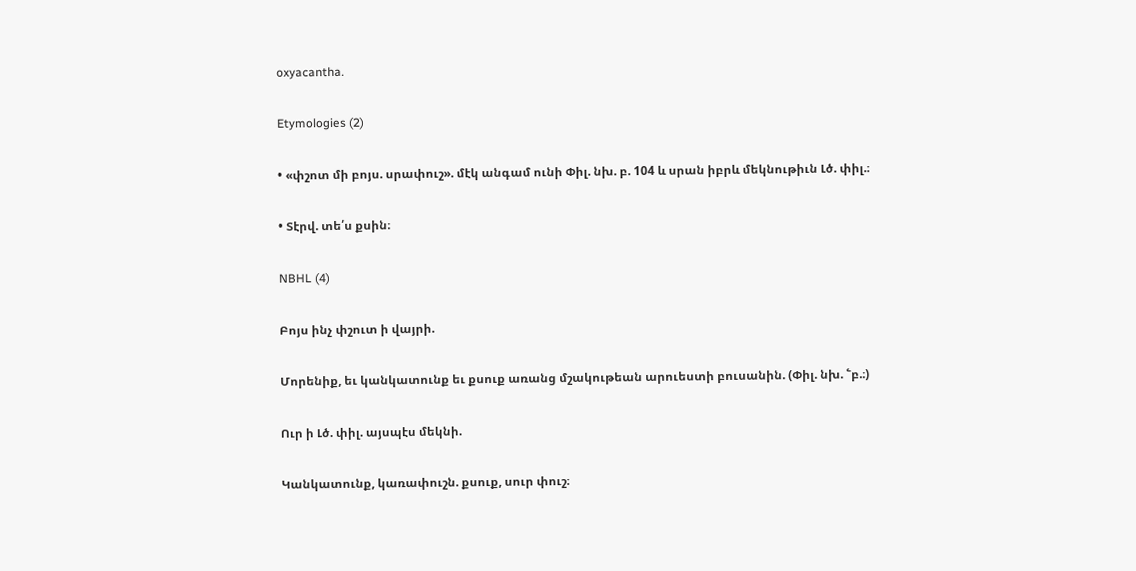oxyacantha.

Etymologies (2)

• «փշոտ մի բոյս. սրափուշ». մէկ անգամ ունի Փիլ. նխ. բ. 104 և սրան իբրև մեկնութիւն Լծ. փիլ.։

• Տէրվ. տե՛ս քսին։

NBHL (4)

Բոյս ինչ փշուտ ի վայրի.

Մորենիք, եւ կանկատունք եւ քսուք առանց մշակութեան արուեստի բուսանին. (Փիլ. նխ. ՟բ.։)

Ուր ի Լծ. փիլ. այսպէս մեկնի.

Կանկատունք, կառափուշն. քսուք, սուր փուշ։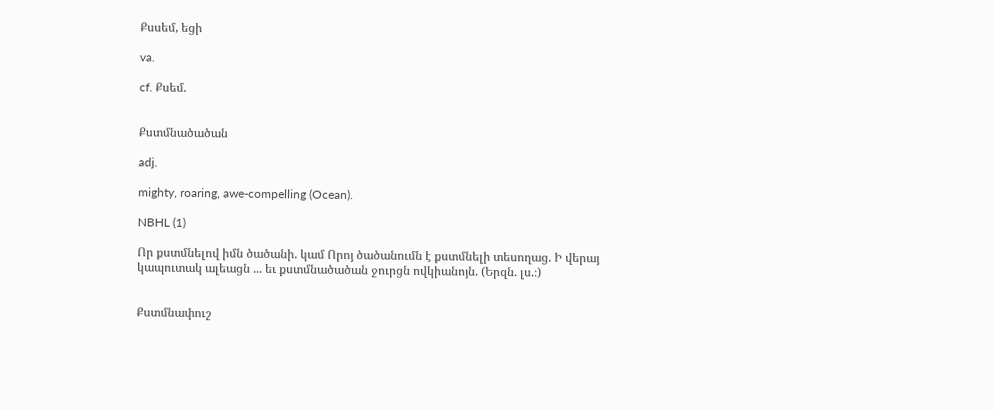Քսսեմ, եցի

va.

cf. Քսեմ.


Քստմնածածան

adj.

mighty, roaring, awe-compelling (Ocean).

NBHL (1)

Որ քստմնելով իմն ծածանի. կամ Որոյ ծածանումն է քստմնելի տեսողաց. Ի վերայ կապուտակ ալեացն ... եւ քստմնածածան ջուրցն ովկիանոյն. (Երզն. լս.։)


Քստմնափուշ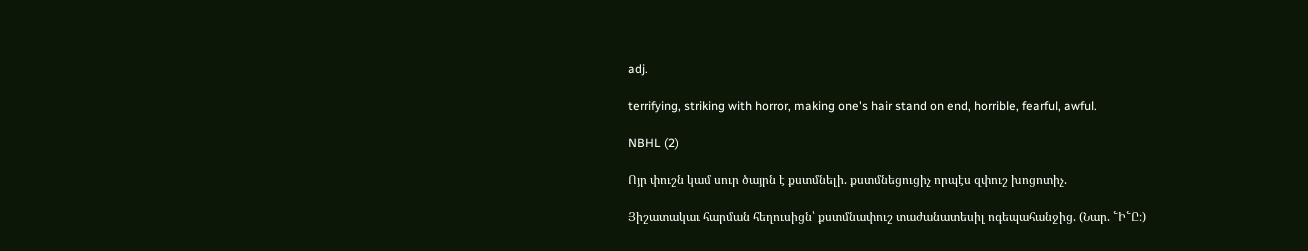adj.

terrifying, striking with horror, making one's hair stand on end, horrible, fearful, awful.

NBHL (2)

Ոյր փուշն կամ սուր ծայրն է քստմնելի. քստմնեցուցիչ որպէս զփուշ խոցոտիչ.

Յիշատակաւ հարման հեղուսիցն՝ քստմնափուշ տաժանատեսիլ ոգեպահանջից. (Նար. ՟Ի՟Ը։)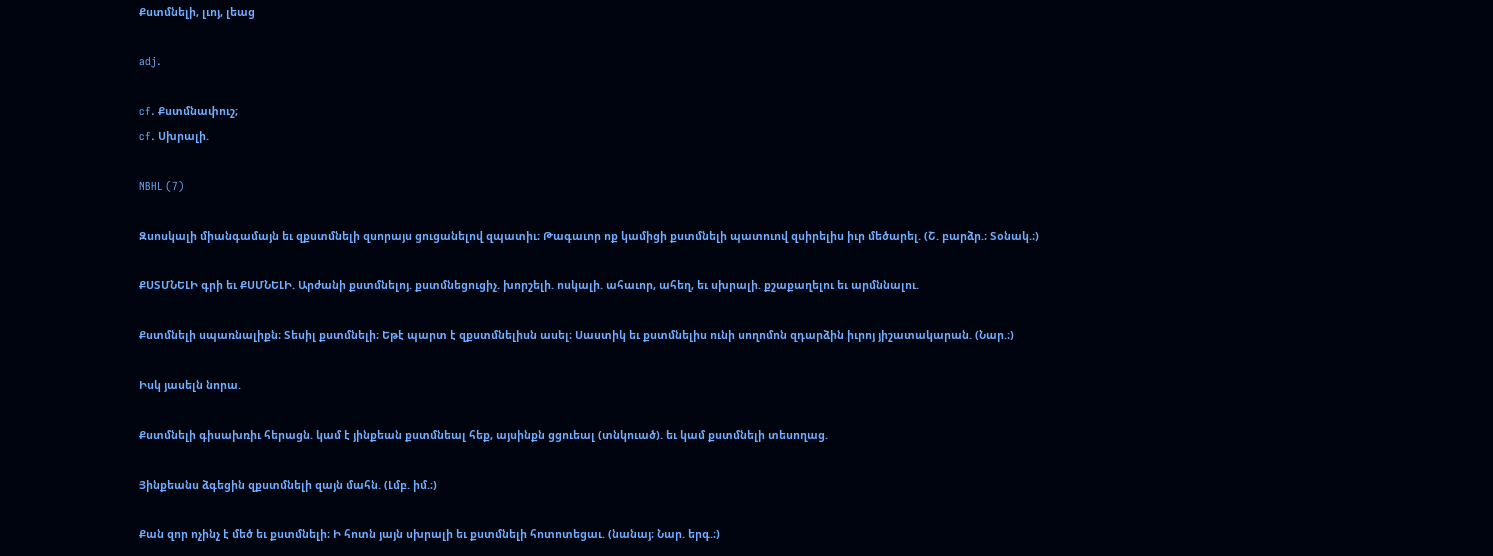Քստմնելի, լւոյ, լեաց

adj.

cf. Քստմնափուշ;
cf. Սխրալի.

NBHL (7)

Զսոսկալի միանգամայն եւ զքստմնելի զսորայս ցուցանելով զպատիւ։ Թագաւոր ոք կամիցի քստմնելի պատուով զսիրելիս իւր մեծարել. (Շ. բարձր.։ Տօնակ.։)

ՔՍՏՄՆԵԼԻ գրի եւ ՔՍՄՆԵԼԻ. Արժանի քստմնելոյ. քստմնեցուցիչ. խորշելի. ոսկալի. ահաւոր, ահեղ, եւ սխրալի. քշաքաղելու եւ արմննալու.

Քստմնելի սպառնալիքն։ Տեսիլ քստմնելի։ Եթէ պարտ է զքստմնելիսն ասել։ Սաստիկ եւ քստմնելիս ունի սողոմոն զդարձին իւրոյ յիշատակարան. (Նար.։)

Իսկ յասելն նորա.

Քստմնելի գիսախռիւ հերացն. կամ է յինքեան քստմնեալ հեք, այսինքն ցցուեալ (տնկուած). եւ կամ քստմնելի տեսողաց.

Յինքեանս ձգեցին զքստմնելի զայն մահն. (Լմբ. իմ.։)

Քան զոր ոչինչ է մեծ եւ քստմնելի։ Ի հոտն յայն սխրալի եւ քստմնելի հոտոտեցաւ. (նանայ։ Նար. երգ.։)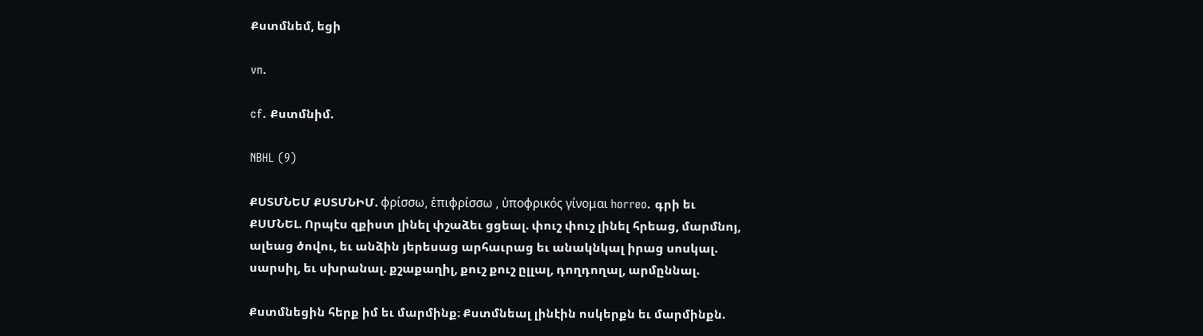Քստմնեմ, եցի

vn.

cf. Քստմնիմ.

NBHL (9)

ՔՍՏՄՆԵՄ ՔՍՏՄՆԻՄ. φρίσσω, ἑπιφρίσσω , ὐποφρικός γίνομαι horreo. գրի եւ ՔՍՄՆԵԼ. Որպէս զքիստ լինել փշաձեւ ցցեալ. փուշ փուշ լինել հրեաց, մարմնոյ, ալեաց ծովու, եւ անձին յերեսաց արհաւրաց եւ անակնկալ իրաց սոսկալ. սարսիլ, եւ սխրանալ. քշաքաղիլ, քուշ քուշ ըլլալ, դողդողալ, արմըննալ.

Քստմնեցին հերք իմ եւ մարմինք։ Քստմնեալ լինէին ոսկերքն եւ մարմինքն.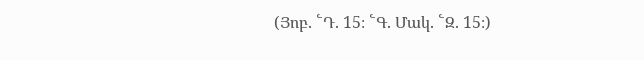(Յոբ. ՟Դ. 15։ ՟Գ. Մակ. ՟Զ. 15։)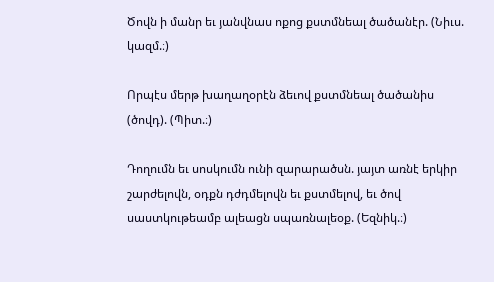Ծովն ի մանր եւ յանվնաս ոքոց քստմնեալ ծածանէր. (Նիւս. կազմ.։)

Որպէս մերթ խաղաղօրէն ձեւով քստմնեալ ծածանիս (ծովդ). (Պիտ.։)

Դողումն եւ սոսկումն ունի զարարածսն. յայտ առնէ երկիր շարժելովն, օդքն դժդմելովն եւ քստմելով, եւ ծով սաստկութեամբ ալեացն սպառնալեօք. (Եզնիկ.։)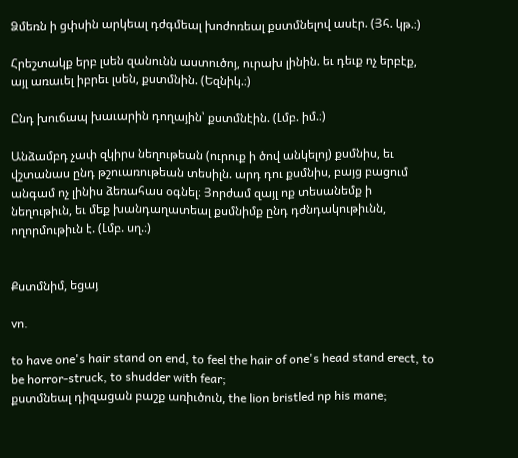Ձմեռն ի ցփսին արկեալ դժգմեալ խոժոռեալ քստմնելով ասէր. (Յհ. կթ.։)

Հրեշտակք երբ լսեն զանունն աստուծոյ, ուրախ լինին. եւ դեւք ոչ երբէք, այլ առաւել իբրեւ լսեն, քստմնին. (Եզնիկ.։)

Ընդ խուճապ խաւարին դողային՝ քստմնէին. (Լմբ. իմ.։)

Անձամբդ չափ զկիրս նեղութեան (ուրուք ի ծով անկելոյ) քսմնիս, եւ վշտանաս ընդ թշուառութեան տեսիլն. արդ դու քսմնիս, բայց բացում անգամ ոչ լինիս ձեռահաս օգնել։ Յորժամ զայլ ոք տեսանեմք ի նեղութիւն, եւ մեք խանդաղատեալ քսմնիմք ընդ դժնդակութիւնն, ողորմութիւն է. (Լմբ. սղ.։)


Քստմնիմ, եցայ

vn.

to have one's hair stand on end, to feel the hair of one's head stand erect, to be horror-struck, to shudder with fear;
քստմնեալ դիզացան բաշք առիւծուն, the lion bristled np his mane;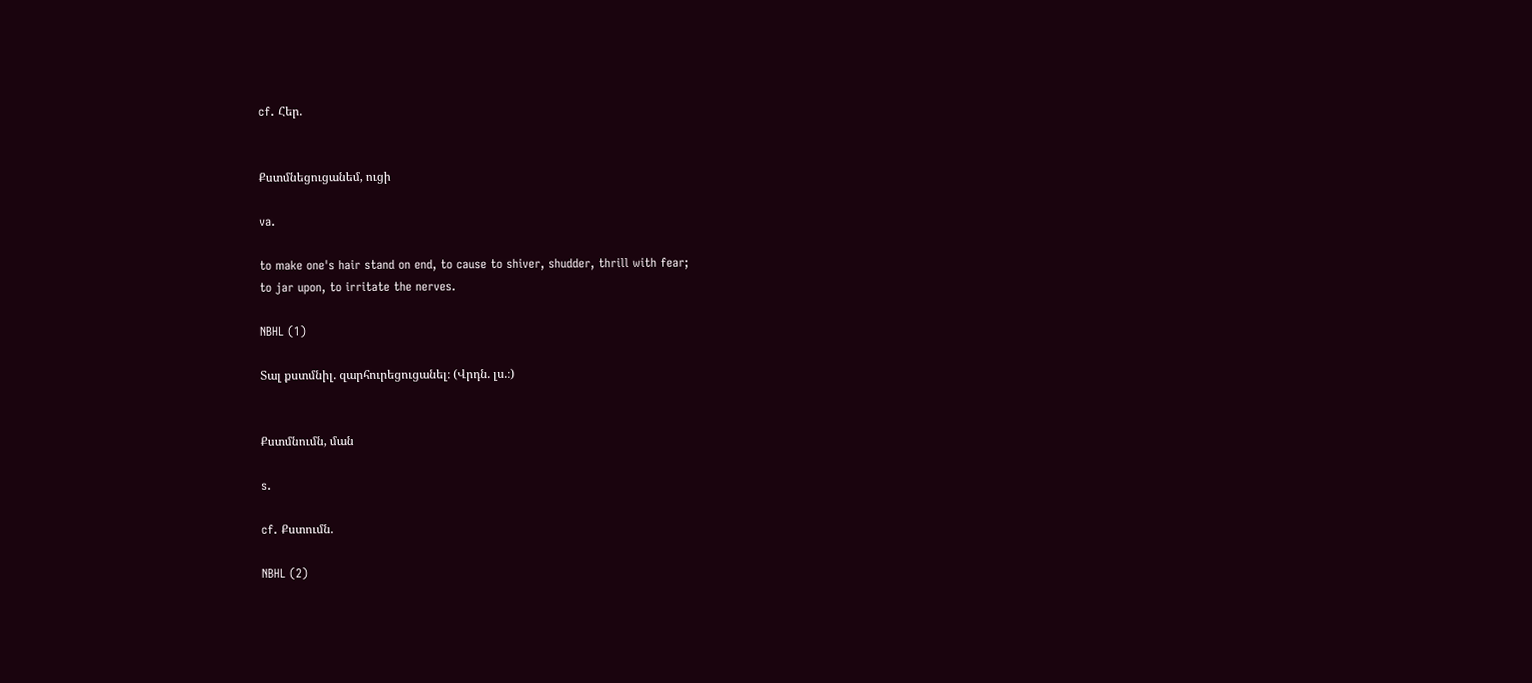cf. Հեր.


Քստմնեցուցանեմ, ուցի

va.

to make one's hair stand on end, to cause to shiver, shudder, thrill with fear;
to jar upon, to irritate the nerves.

NBHL (1)

Տալ քստմնիլ. զարհուրեցուցանել։ (Վրդն. լս.։)


Քստմնումն, ման

s.

cf. Քստումն.

NBHL (2)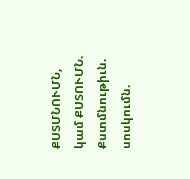ՔՍՏՄՆՈՒՄՆ, կամ ՔՍՏՈՒՄՆ. Քստմնութիւն. սոսկումն.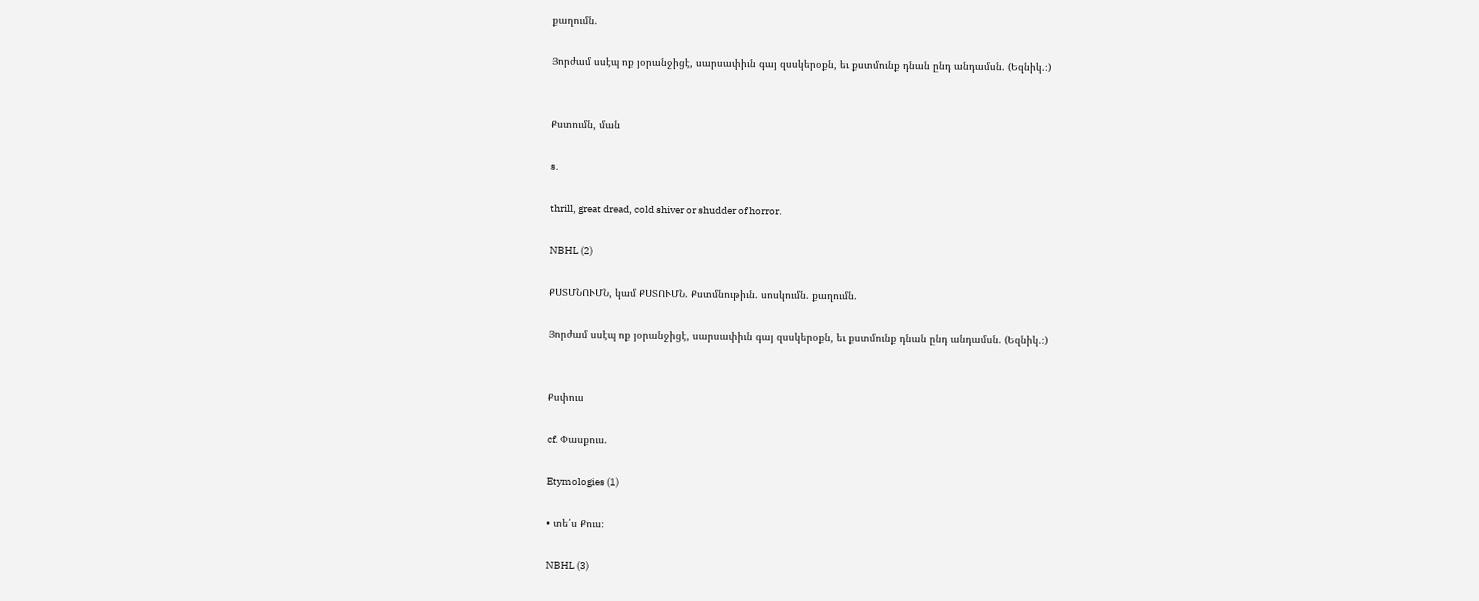քաղումն.

Յորժամ սսէպ ոք յօրանջիցէ, սարսափիւն գայ զսսկերօքն, եւ քստմունք դնան ընդ անդամսն. (Եզնիկ.։)


Քստումն, ման

s.

thrill, great dread, cold shiver or shudder of horror.

NBHL (2)

ՔՍՏՄՆՈՒՄՆ, կամ ՔՍՏՈՒՄՆ. Քստմնութիւն. սոսկումն. քաղումն.

Յորժամ սսէպ ոք յօրանջիցէ, սարսափիւն գայ զսսկերօքն, եւ քստմունք դնան ընդ անդամսն. (Եզնիկ.։)


Քսփուս

cf. Փասքուս.

Etymologies (1)

• տե՛ս Քուս։

NBHL (3)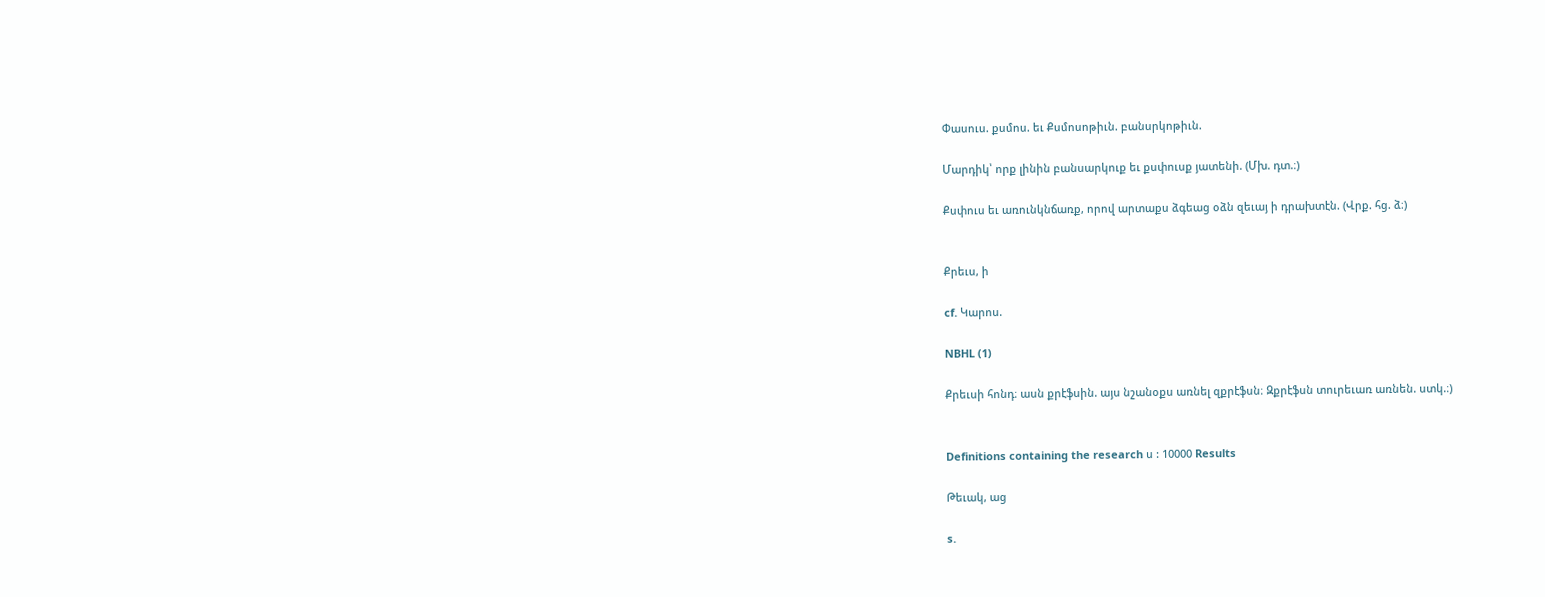Փասուս. քսմոս. եւ Քսմոսոթիւն. բանսրկոթիւն.

Մարդիկ՝ որք լինին բանսարկուք եւ քսփուսք յատենի. (Մխ. դտ.։)

Քսփուս եւ առունկնճառք, որով արտաքս ձգեաց օձն զեւայ ի դրախտէն. (Վրք. հց. ձ։)


Քրեւս, ի

cf. Կարոս.

NBHL (1)

Քրեւսի հոնդ։ ասն քրէֆսին. այս նշանօքս առնել զքրէֆսն։ Զքրէֆսն տուրեւառ առնեն. ստկ.։)


Definitions containing the research ս : 10000 Results

Թեւակ, աց

s.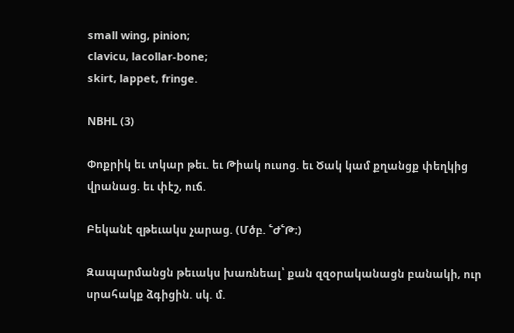small wing, pinion;
clavicu, lacollar-bone;
skirt, lappet, fringe.

NBHL (3)

Փոքրիկ եւ տկար թեւ. եւ Թիակ ուսոց. եւ Ծակ կամ քղանցք փեղկից վրանաց. եւ փէշ, ուճ.

Բեկանէ զթեւակս չարաց. (Մծբ. ՟Ժ՟Թ։)

Զապարմանցն թեւակս խառնեալ՝ քան զզօրականացն բանակի, ուր սրահակք ձգիցին. սկ. մ.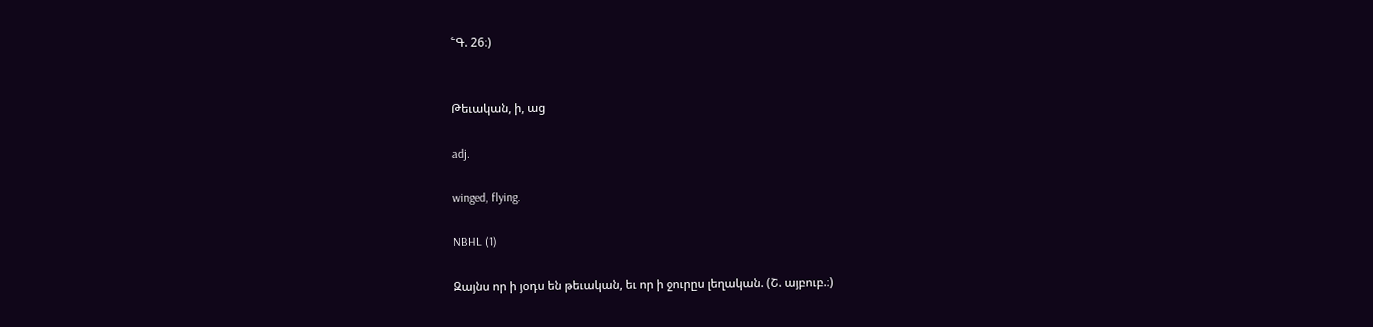՟Գ. 26։)


Թեւական, ի, աց

adj.

winged, flying.

NBHL (1)

Զայնս որ ի յօդս են թեւական, եւ որ ի ջուրըս լեղական. (Շ. այբուբ.։)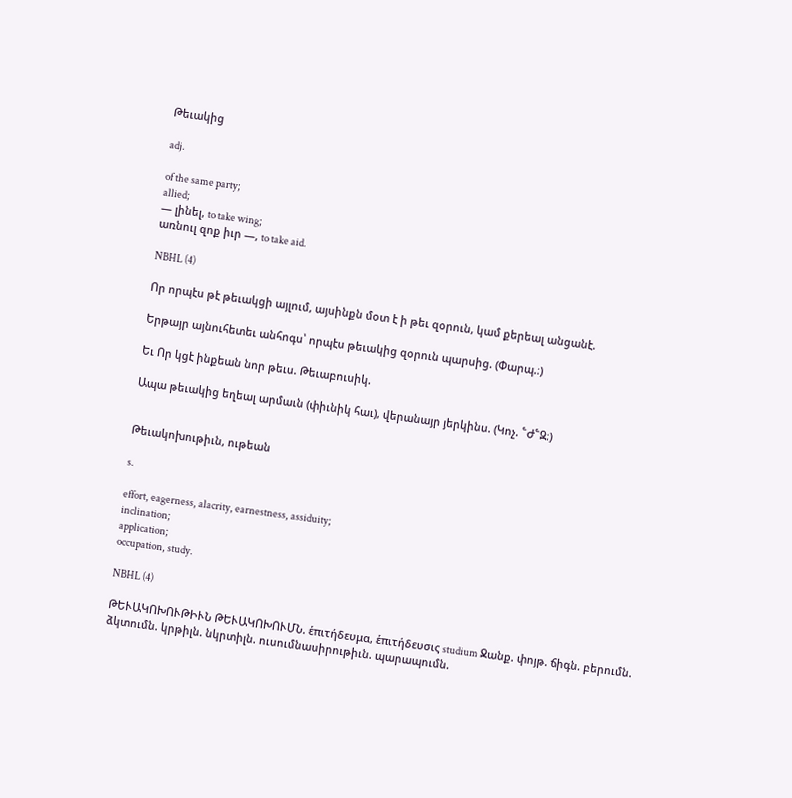Թեւակից

adj.

of the same party;
allied;
— լինել, to take wing;
առնուլ զոք իւր —, to take aid.

NBHL (4)

Որ որպէս թէ թեւակցի այլում, այսինքն մօտ է ի թեւ զօրուն, կամ քերեալ անցանէ.

Երթայր այնուհետեւ անհոգս՝ որպէս թեւակից զօրուն պարսից. (Փարպ.։)

Եւ Որ կցէ ինքեան նոր թեւս. Թեւաբուսիկ.

Ապա թեւակից եղեալ արմաւն (փիւնիկ հաւ), վերանայր յերկինս. (Կոչ. ՟Ժ՟Զ։)


Թեւակոխութիւն, ութեան

s.

effort, eagerness, alacrity, earnestness, assiduity;
inclination;
application;
occupation, study.

NBHL (4)

ԹԵՒԱԿՈԽՈՒԹԻՒՆ ԹԵՒԱԿՈԽՈՒՄՆ. ἑπιτήδευμα, ἑπιτήδευσις studium Ջանք. փոյթ. ճիգն. բերումն. ձկտումն. կրթիլն. նկրտիլն. ուսումնասիրութիւն. պարապումն.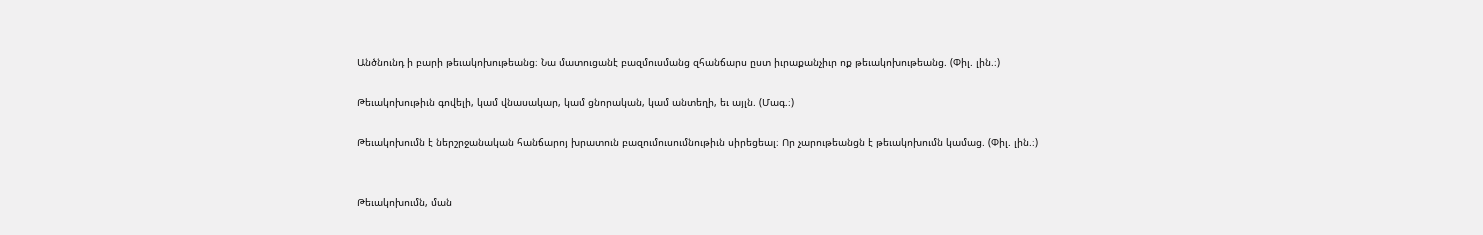Անծնունդ ի բարի թեւակոխութեանց։ Նա մատուցանէ բազմուսմանց զհանճարս ըստ իւրաքանչիւր ոք թեւակոխութեանց. (Փիլ. լին.։)

Թեւակոխութիւն գովելի, կամ վնասակար, կամ ցնորական, կամ անտեղի, եւ այլն. (Մագ.։)

Թեւակոխումն է ներշրջանական հանճարոյ խրատուն բազումուսումնութիւն սիրեցեալ։ Որ չարութեանցն է թեւակոխումն կամաց. (Փիլ. լին.։)


Թեւակոխումն, ման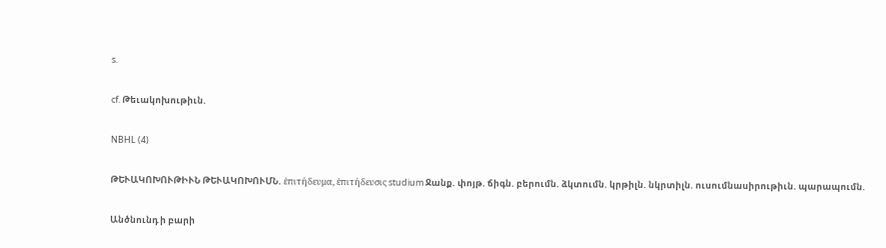s.

cf. Թեւակոխութիւն.

NBHL (4)

ԹԵՒԱԿՈԽՈՒԹԻՒՆ ԹԵՒԱԿՈԽՈՒՄՆ. ἑπιτήδευμα, ἑπιτήδευσις studium Ջանք. փոյթ. ճիգն. բերումն. ձկտումն. կրթիլն. նկրտիլն. ուսումնասիրութիւն. պարապումն.

Անծնունդ ի բարի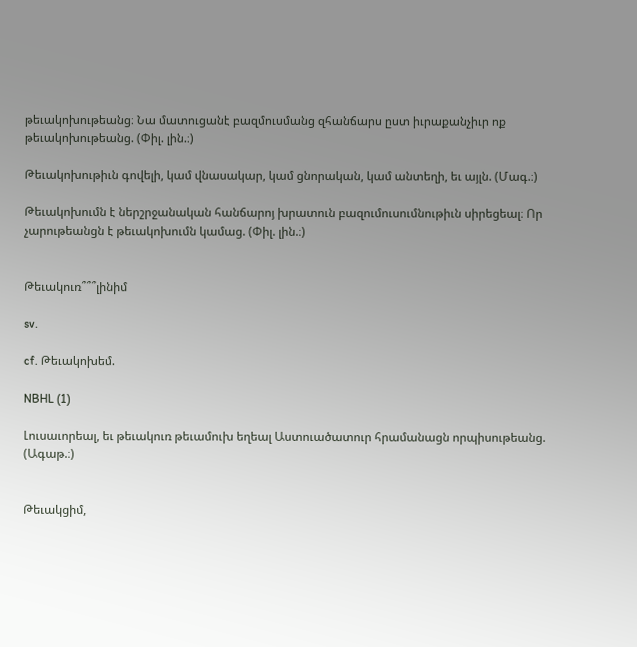թեւակոխութեանց։ Նա մատուցանէ բազմուսմանց զհանճարս ըստ իւրաքանչիւր ոք թեւակոխութեանց. (Փիլ. լին.։)

Թեւակոխութիւն գովելի, կամ վնասակար, կամ ցնորական, կամ անտեղի, եւ այլն. (Մագ.։)

Թեւակոխումն է ներշրջանական հանճարոյ խրատուն բազումուսումնութիւն սիրեցեալ։ Որ չարութեանցն է թեւակոխումն կամաց. (Փիլ. լին.։)


Թեւակուռ՞՞՞լինիմ

sv.

cf. Թեւակոխեմ.

NBHL (1)

Լուսաւորեալ, եւ թեւակուռ թեւամուխ եղեալ Աստուածատուր հրամանացն որպիսութեանց. (Ագաթ.։)


Թեւակցիմ,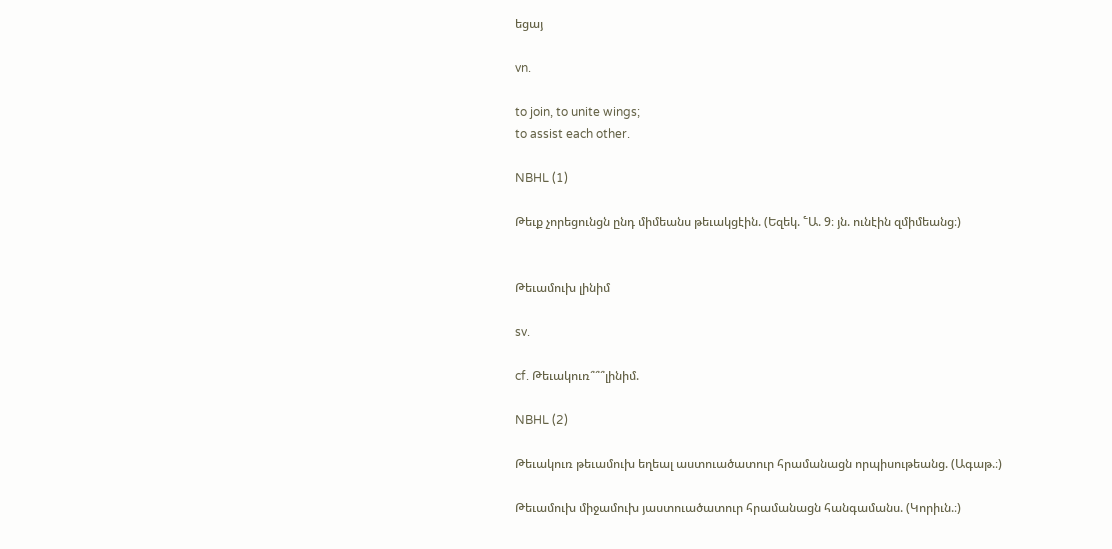եցայ

vn.

to join, to unite wings;
to assist each other.

NBHL (1)

Թեւք չորեցունցն ընդ միմեանս թեւակցէին. (Եզեկ. ՟Ա. 9։ յն. ունէին զմիմեանց։)


Թեւամուխ լինիմ

sv.

cf. Թեւակուռ՞՞՞լինիմ.

NBHL (2)

Թեւակուռ թեւամուխ եղեալ աստուածատուր հրամանացն որպիսութեանց. (Ագաթ.։)

Թեւամուխ միջամուխ յաստուածատուր հրամանացն հանգամանս. (Կորիւն.։)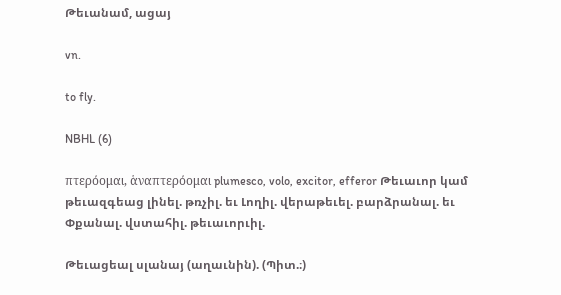Թեւանամ, ացայ

vn.

to fly.

NBHL (6)

πτερόομαι, ἁναπτερόομαι plumesco, volo, excitor, efferor Թեւաւոր կամ թեւազգեաց լինել. թռչիլ. եւ Լողիլ. վերաթեւել. բարձրանալ. եւ Փքանալ. վստահիլ. թեւաւորւիլ.

Թեւացեալ սլանայ (աղաւնին). (Պիտ.։)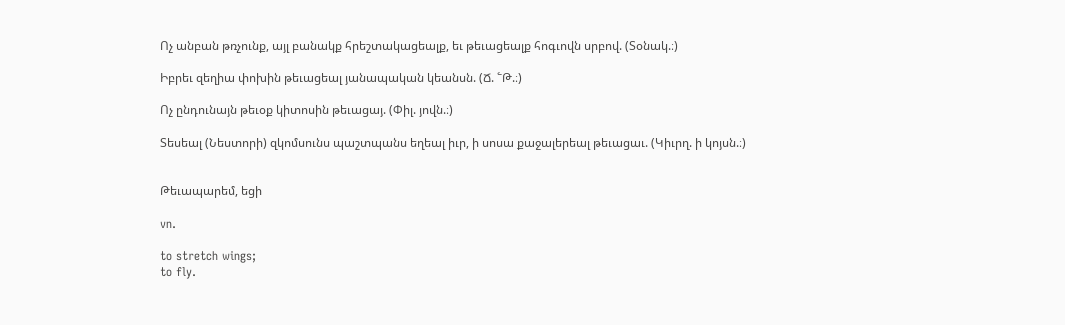Ոչ անբան թռչունք, այլ բանակք հրեշտակացեալք, եւ թեւացեալք հոգւովն սրբով. (Տօնակ.։)

Իբրեւ զեղիա փոխին թեւացեալ յանապական կեանսն. (Ճ. ՟Թ.։)

Ոչ ընդունայն թեւօք կիտոսին թեւացայ. (Փիլ. յովն.։)

Տեսեալ (Նեստորի) զկոմսունս պաշտպանս եղեալ իւր, ի սոսա քաջալերեալ թեւացաւ. (Կիւրղ. ի կոյսն.։)


Թեւապարեմ, եցի

vn.

to stretch wings;
to fly.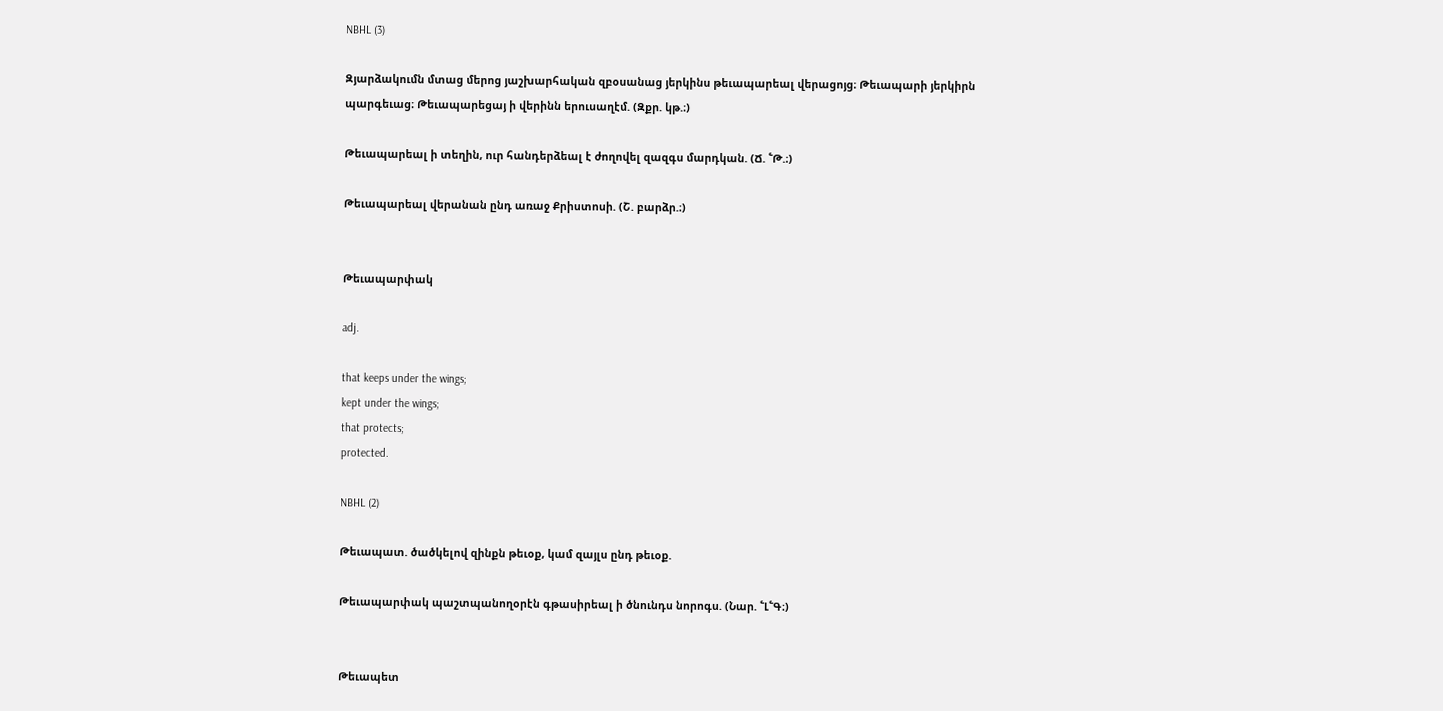NBHL (3)

Զյարձակումն մտաց մերոց յաշխարհական զբօսանաց յերկինս թեւապարեալ վերացոյց։ Թեւապարի յերկիրն պարգեւաց։ Թեւապարեցայ ի վերինն երուսաղէմ. (Զքր. կթ.։)

Թեւապարեալ ի տեղին, ուր հանդերձեալ է ժողովել զազգս մարդկան. (Ճ. ՟Թ.։)

Թեւապարեալ վերանան ընդ առաջ Քրիստոսի. (Շ. բարձր.։)


Թեւապարփակ

adj.

that keeps under the wings;
kept under the wings;
that protects;
protected.

NBHL (2)

Թեւապատ. ծածկելով զինքն թեւօք, կամ զայլս ընդ թեւօք.

Թեւապարփակ պաշտպանողօրէն գթասիրեալ ի ծնունդս նորոգս. (Նար. ՟Լ՟Գ։)


Թեւապետ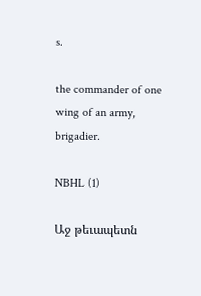s.

the commander of one wing of an army, brigadier.

NBHL (1)

Աջ թեւապետն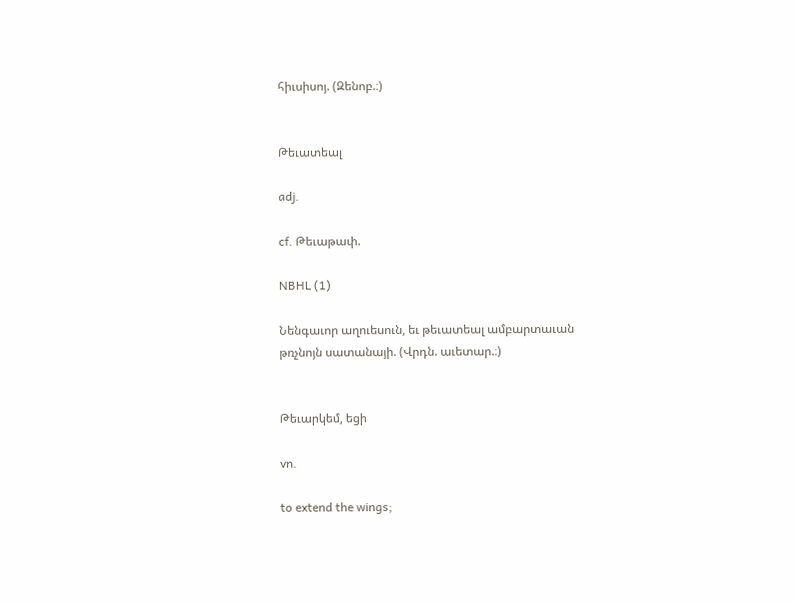հիւսիսոյ. (Զենոբ.։)


Թեւատեալ

adj.

cf. Թեւաթափ.

NBHL (1)

Նենգաւոր աղուեսուն, եւ թեւատեալ ամբարտաւան թռչնոյն սատանայի. (Վրդն. աւետար.։)


Թեւարկեմ, եցի

vn.

to extend the wings;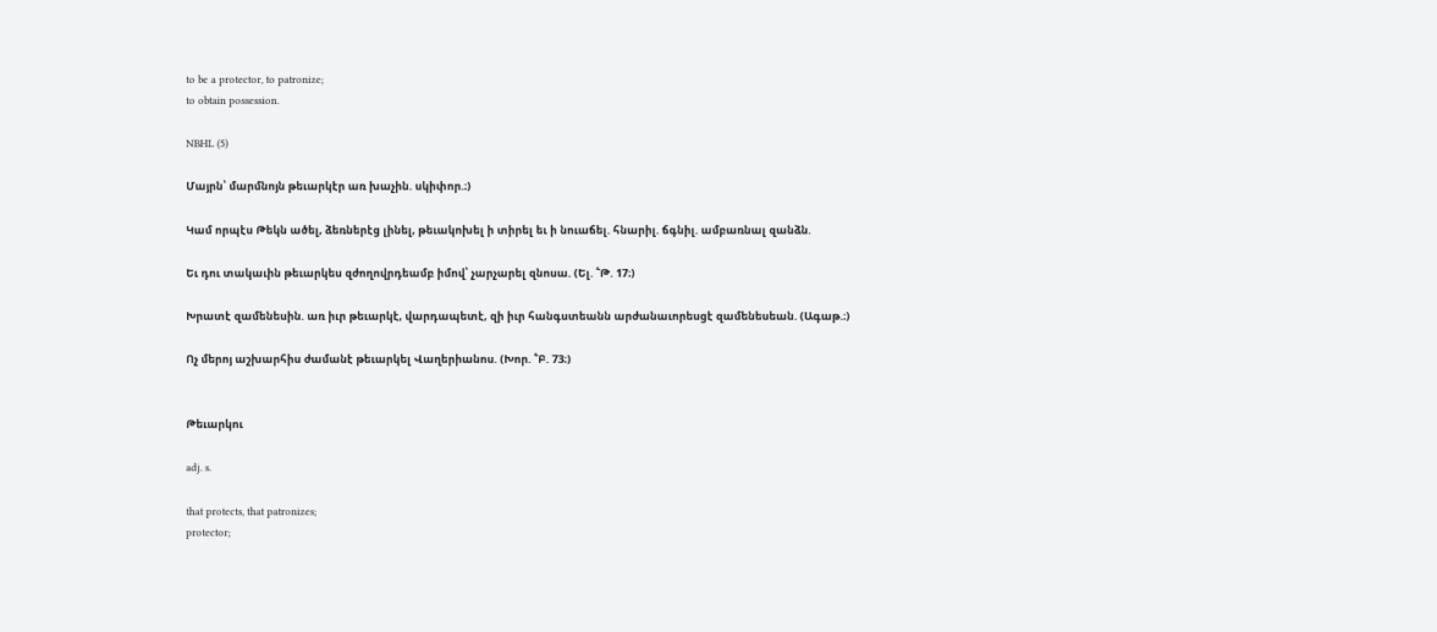to be a protector, to patronize;
to obtain possession.

NBHL (5)

Մայրն՝ մարմնոյն թեւարկէր առ խաչին. սկիփոր.։)

Կամ որպէս Թեկն ածել, ձեռներէց լինել, թեւակոխել ի տիրել եւ ի նուաճել. հնարիլ. ճգնիլ. ամբառնալ զանձն.

Եւ դու տակաւին թեւարկես զժողովրդեամբ իմով՝ չարչարել զնոսա. (Ել. ՟Թ. 17։)

Խրատէ զամենեսին. առ իւր թեւարկէ, վարդապետէ, զի իւր հանգստեանն արժանաւորեսցէ զամենեսեան. (Ագաթ.։)

Ոչ մերոյ աշխարհիս ժամանէ թեւարկել Վաղերիանոս. (Խոր. ՟Բ. 73։)


Թեւարկու

adj. s.

that protects, that patronizes;
protector;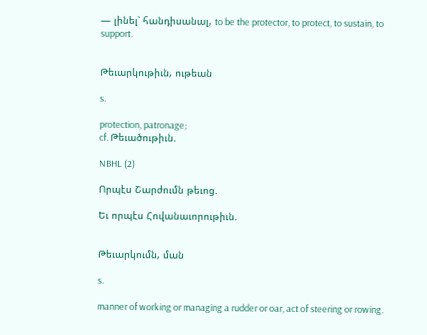— լինել՝ հանդիսանալ, to be the protector, to protect, to sustain, to support.


Թեւարկութիւն, ութեան

s.

protection, patronage;
cf. Թեւածութիւն.

NBHL (2)

Որպէս Շարժումն թեւոց.

Եւ որպէս Հովանաւորութիւն.


Թեւարկումն, ման

s.

manner of working or managing a rudder or oar, act of steering or rowing.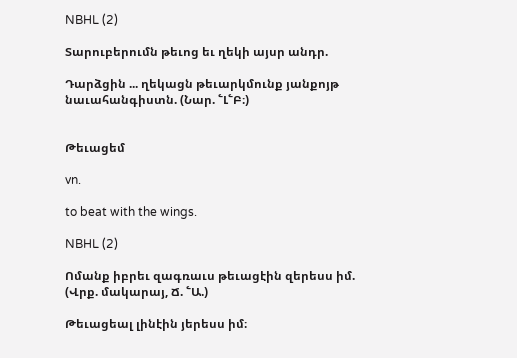NBHL (2)

Տարուբերումն թեւոց եւ ղեկի այսր անդր.

Դարձցին ... ղեկացն թեւարկմունք յանքոյթ նաւահանգիստն. (Նար. ՟Լ՟Բ։)


Թեւացեմ

vn.

to beat with the wings.

NBHL (2)

Ոմանք իբրեւ զագռաւս թեւացէին զերեսս իմ. (Վրք. մակարայ, Ճ. ՟Ա.)

Թեւացեալ լինէին յերեսս իմ։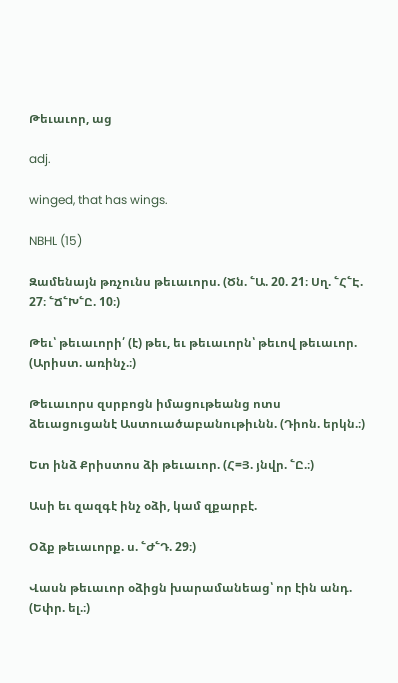Թեւաւոր, աց

adj.

winged, that has wings.

NBHL (15)

Զամենայն թռչունս թեւաւորս. (Ծն. ՟Ա. 20. 21։ Սղ. ՟Հ՟Է. 27։ ՟Ճ՟Խ՟Ը. 10։)

Թեւ՝ թեւաւորի՛ (է) թեւ, եւ թեւաւորն՝ թեւով թեւաւոր. (Արիստ. առինչ.։)

Թեւաւորս զսրբոցն իմացութեանց ոտս ձեւացուցանէ Աստուածաբանութիւնն. (Դիոն. երկն.։)

Ետ ինձ Քրիստոս ձի թեւաւոր. (Հ=Յ. յնվր. ՟Ը.։)

Ասի եւ զազգէ ինչ օձի, կամ զքարբէ.

Օձք թեւաւորք. ս. ՟Ժ՟Դ. 29։)

Վասն թեւաւոր օձիցն խարամանեաց՝ որ էին անդ. (Եփր. ել.։)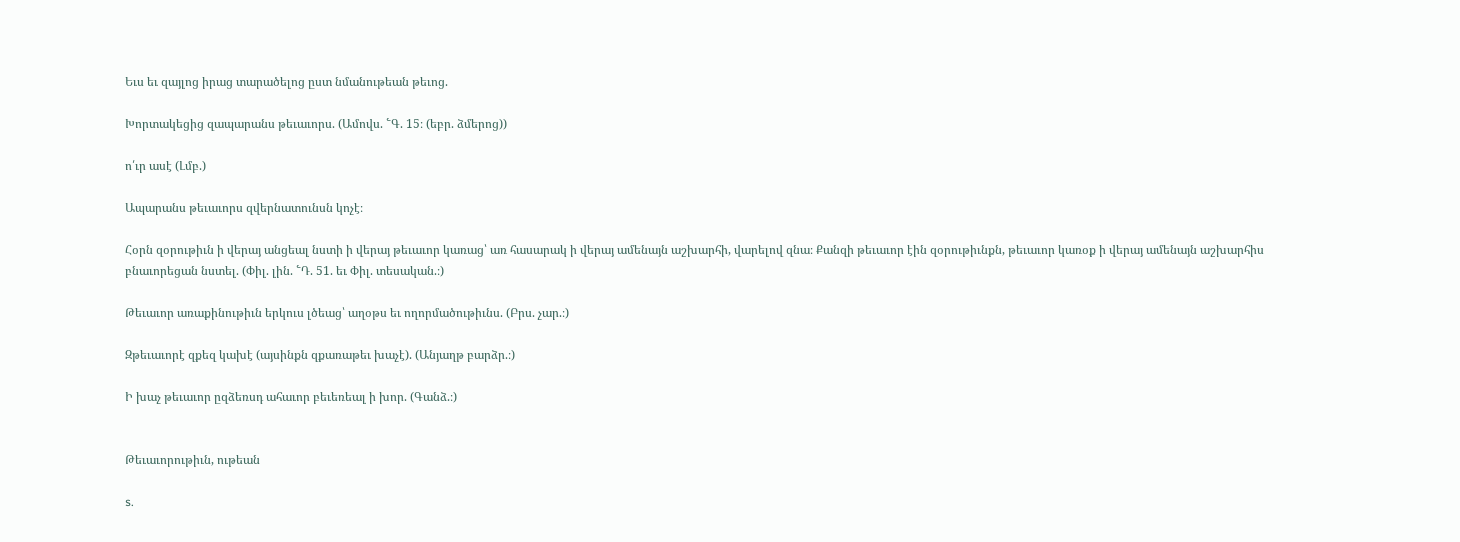Եւս եւ զայլոց իրաց տարածելոց ըստ նմանութեան թեւոց.

Խորտակեցից զապարանս թեւաւորս. (Ամովս. ՟Գ. 15։ (եբր. ձմերոց))

ո՛ւր ասէ (Լմբ.)

Ապարանս թեւաւորս զվերնատունսն կոչէ։

Հօրն զօրութիւն ի վերայ անցեալ նստի ի վերայ թեւաւոր կառաց՝ առ հասարակ ի վերայ ամենայն աշխարհի, վարելով զնա։ Քանզի թեւաւոր էին զօրութիւնքն, թեւաւոր կառօք ի վերայ ամենայն աշխարհիս բնաւորեցան նստել. (Փիլ. լին. ՟Դ. 51. եւ Փիլ. տեսական.։)

Թեւաւոր առաքինութիւն երկուս լծեաց՝ աղօթս եւ ողորմածութիւնս. (Բրս. չար.։)

Զթեւաւորէ զքեզ կախէ (այսինքն զքառաթեւ խաչէ). (Անյաղթ բարձր.։)

Ի խաչ թեւաւոր ըզձեռսդ ահաւոր բեւեռեալ ի խոր. (Գանձ.։)


Թեւաւորութիւն, ութեան

s.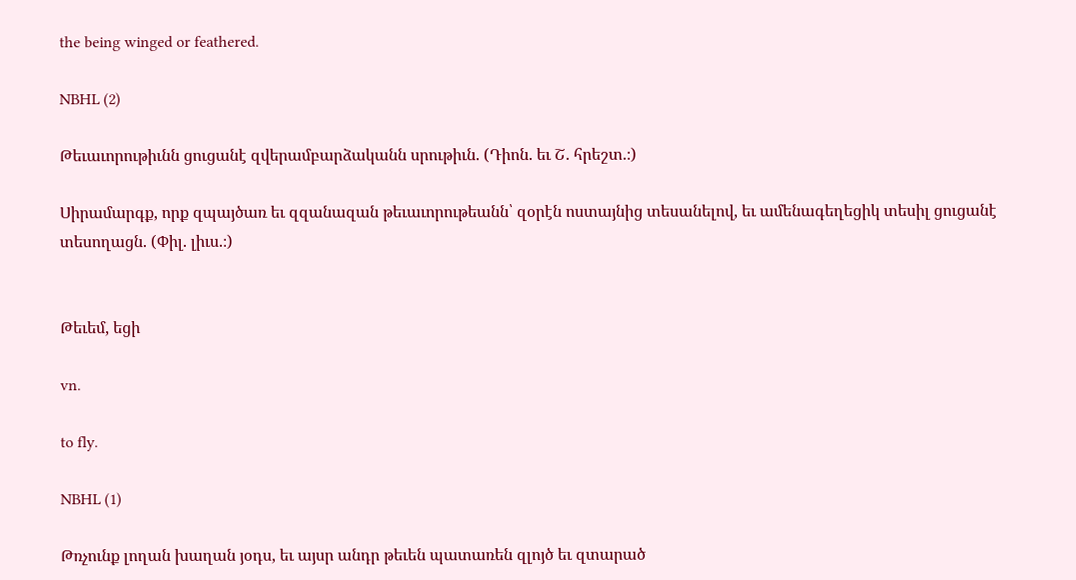the being winged or feathered.

NBHL (2)

Թեւաւորութիւնն ցուցանէ զվերամբարձականն սրութիւն. (Դիոն. եւ Շ. հրեշտ.։)

Սիրամարգք, որք զպայծառ եւ զզանազան թեւաւորութեանն՝ զօրէն ոստայնից տեսանելով, եւ ամենագեղեցիկ տեսիլ ցուցանէ տեսողացն. (Փիլ. լիւս.։)


Թեւեմ, եցի

vn.

to fly.

NBHL (1)

Թռչունք լողան խաղան յօդս, եւ այսր անդր թեւեն պատառեն զլոյծ եւ զտարած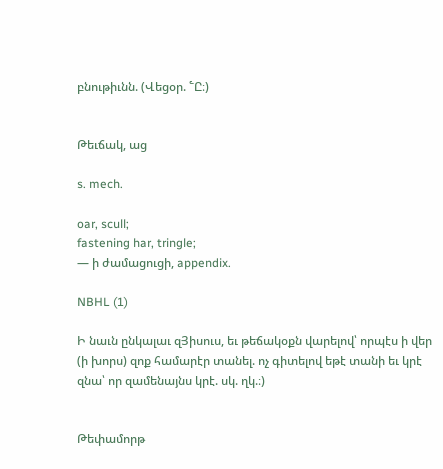բնութիւնն. (Վեցօր. ՟Ը։)


Թեւճակ, աց

s. mech.

oar, scull;
fastening har, tringle;
— ի ժամացուցի, appendix.

NBHL (1)

Ի նաւն ընկալաւ զՅիսուս, եւ թեճակօքն վարելով՝ որպէս ի վեր (ի խորս) զոք համարէր տանել. ոչ գիտելով եթէ տանի եւ կրէ զնա՝ որ զամենայնս կրէ. սկ. ղկ.։)


Թեփամորթ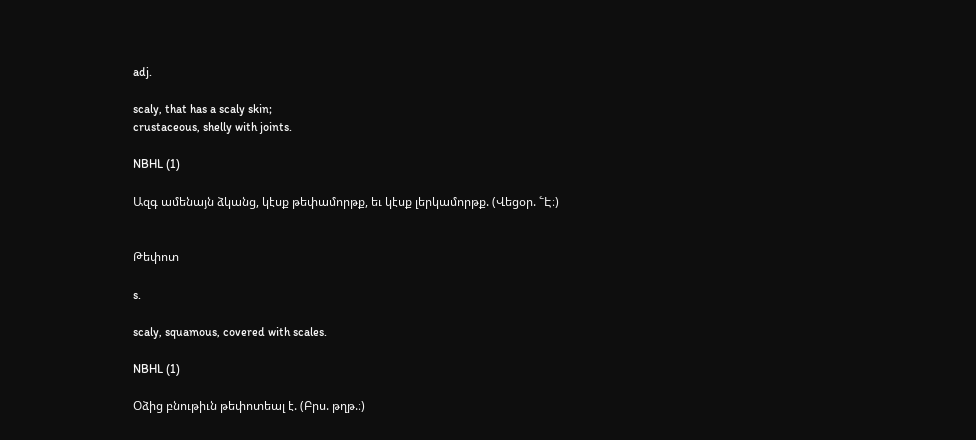adj.

scaly, that has a scaly skin;
crustaceous, shelly with joints.

NBHL (1)

Ազգ ամենայն ձկանց, կէսք թեփամորթք, եւ կէսք լերկամորթք. (Վեցօր. ՟Է։)


Թեփոտ

s.

scaly, squamous, covered with scales.

NBHL (1)

Օձից բնութիւն թեփոտեալ է. (Բրս. թղթ.։)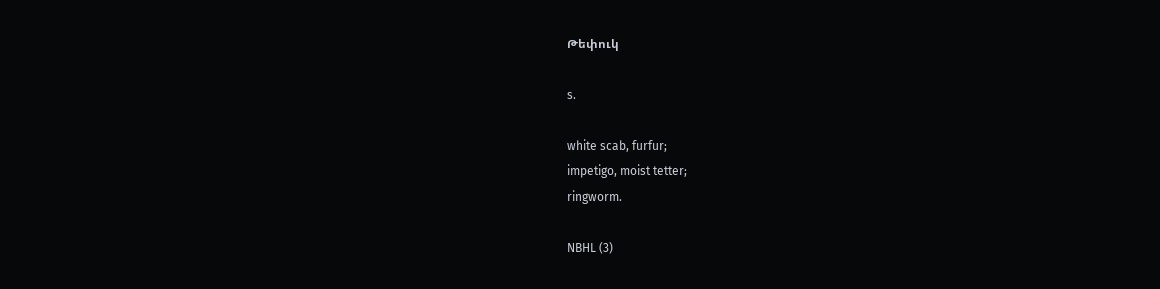Թեփուկ

s.

white scab, furfur;
impetigo, moist tetter;
ringworm.

NBHL (3)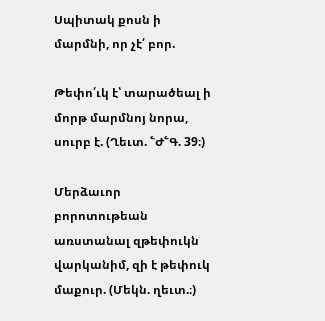Սպիտակ քոսն ի մարմնի, որ չէ՛ բոր.

Թեփո՛ւկ է՝ տարածեալ ի մորթ մարմնոյ նորա, սուրբ է. (Ղեւտ. ՟Ժ՟Գ. 39։)

Մերձաւոր բորոտութեան առստանալ զթեփուկն վարկանիմ, զի է թեփուկ մաքուր. (Մեկն. ղեւտ.։)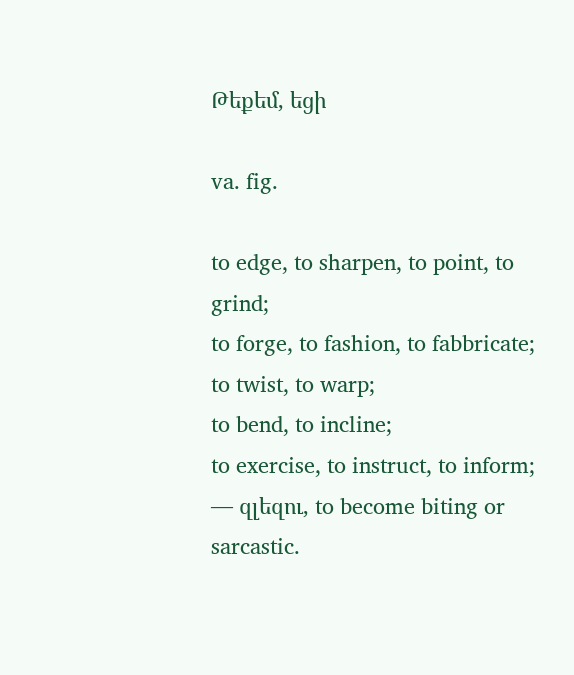Թեքեմ, եցի

va. fig.

to edge, to sharpen, to point, to grind;
to forge, to fashion, to fabbricate;
to twist, to warp;
to bend, to incline;
to exercise, to instruct, to inform;
— զլեզու, to become biting or sarcastic.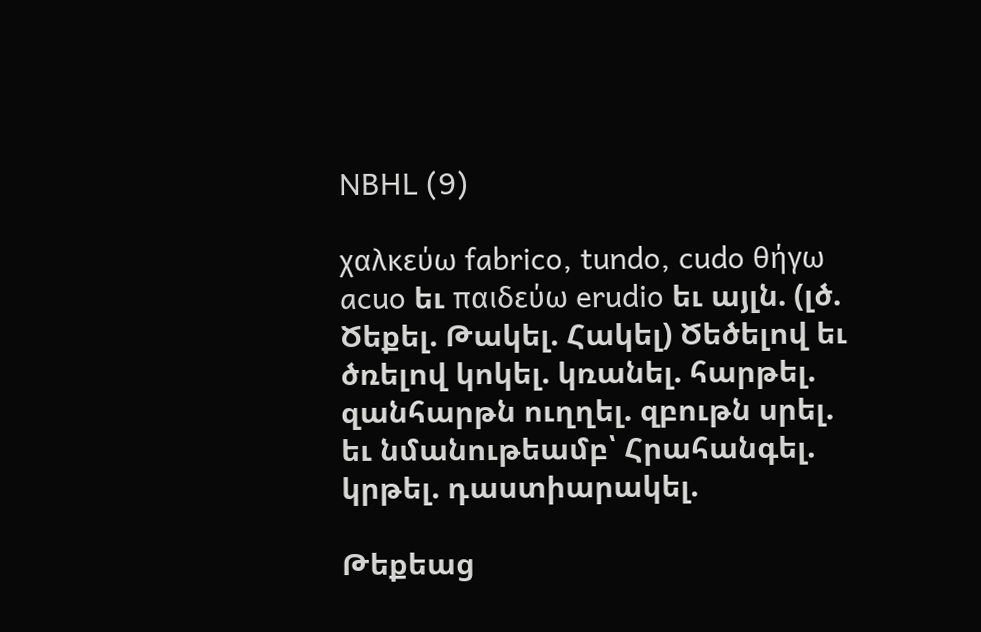NBHL (9)

χαλκεύω fabrico, tundo, cudo θήγω acuo եւ παιδεύω erudio եւ այլն. (լծ. Ծեքել. Թակել. Հակել) Ծեծելով եւ ծռելով կոկել. կռանել. հարթել. զանհարթն ուղղել. զբութն սրել. եւ նմանութեամբ՝ Հրահանգել. կրթել. դաստիարակել.

Թեքեաց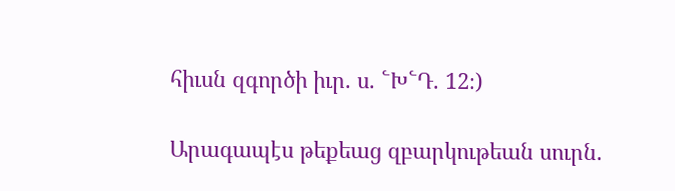հիւսն զգործի իւր. ս. ՟Խ՟Դ. 12։)

Արագապէս թեքեաց զբարկութեան սուրն.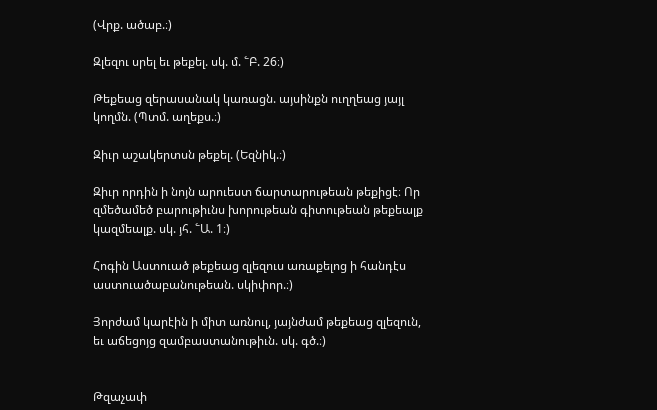(Վրք. ածաբ.։)

Զլեզու սրել եւ թեքել. սկ. մ. ՟Բ. 26։)

Թեքեաց զերասանակ կառացն. այսինքն ուղղեաց յայլ կողմն. (Պտմ. աղեքս.։)

Զիւր աշակերտսն թեքել. (Եզնիկ.։)

Զիւր որդին ի նոյն արուեստ ճարտարութեան թեքիցէ։ Որ զմեծամեծ բարութիւնս խորութեան գիտութեան թեքեալք կազմեալք. սկ. յհ. ՟Ա. 1։)

Հոգին Աստուած թեքեաց զլեզուս առաքելոց ի հանդէս աստուածաբանութեան. սկիփոր.։)

Յորժամ կարէին ի միտ առնուլ, յայնժամ թեքեաց զլեզուն, եւ աճեցոյց զամբաստանութիւն. սկ. գծ.։)


Թզաչափ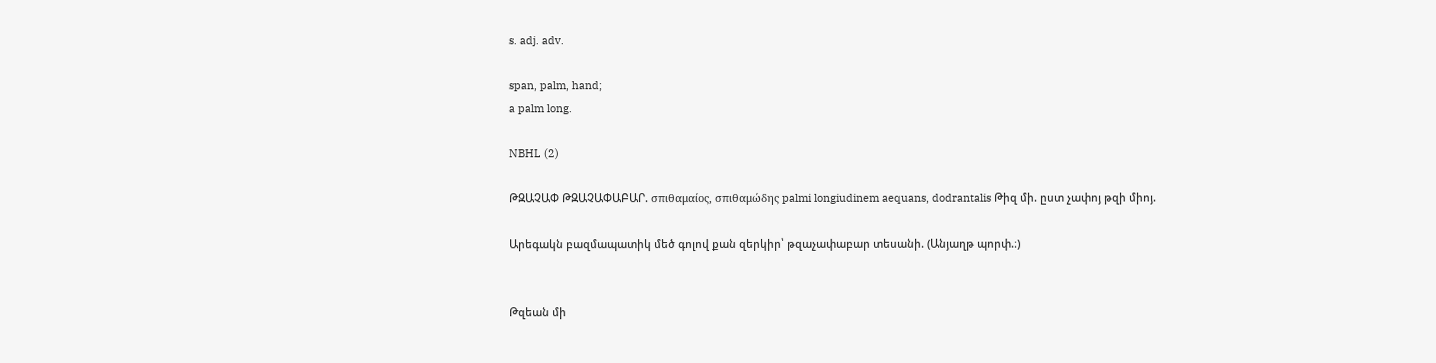s. adj. adv.

span, palm, hand;
a palm long.

NBHL (2)

ԹԶԱՉԱՓ ԹԶԱՉԱՓԱԲԱՐ. σπιθαμαίος, σπιθαμώδης palmi longiudinem aequans, dodrantalis Թիզ մի. ըստ չափոյ թզի միոյ.

Արեգակն բազմապատիկ մեծ գոլով քան զերկիր՝ թզաչափաբար տեսանի. (Անյաղթ պորփ.։)


Թզեան մի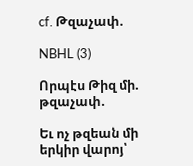cf. Թզաչափ.

NBHL (3)

Որպէս Թիզ մի. թզաչափ.

Եւ ոչ թզեան մի երկիր վարոյ՝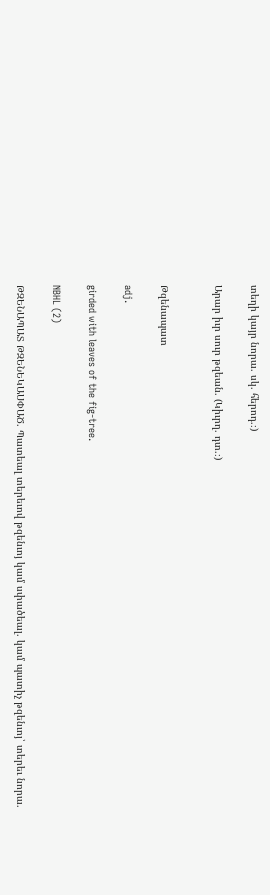տեղի կայր նորա. սկ. հերոդ.։)

Արար իւր սուր թզեան. (Կիւրղ. դտ.։)


Թզենապատ

adj.

girded with leaves of the fig-tree.

NBHL (2)

ԹԶԵՆԱՊԱՏ ԹԶԵՆԵԿԱՍՓԱԾ. Պատեալ տերեւով թզենւոյ կամ սփածեալ. կամ պատիչ թզենւոյ՝ տերեւ նորա.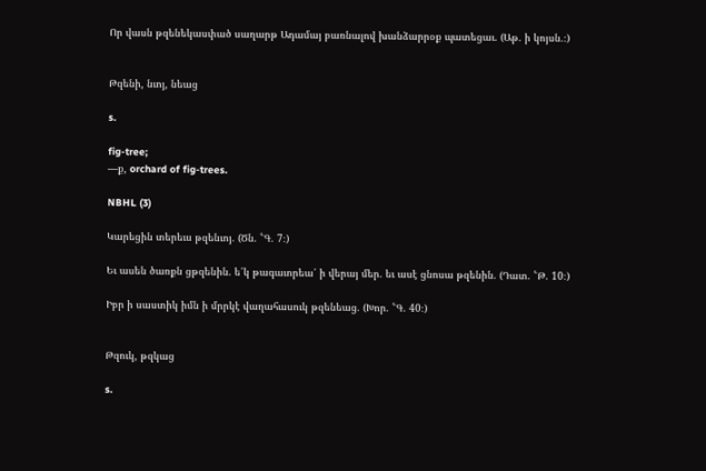Որ վասն թզենեկասփած սաղարթ Ադամայ բառնալով խանձարրօք պատեցաւ. (Աթ. ի կոյսն.։)


Թզենի, նւոյ, նեաց

s.

fig-tree;
—ք, orchard of fig-trees.

NBHL (3)

Կարեցին տերեւս թզենւոյ. (Ծն. ՟Գ. 7։)

Եւ ասեն ծառքն ցթզենին. ե՛կ թագաւորեա՛ ի վերայ մեր. եւ ասէ ցնոսա թզենին. (Դատ. ՟Թ. 10։)

Իբր ի սաստիկ իմն ի մրրկէ վաղահասուկ թզենեաց. (Խոր. ՟Գ. 40։)


Թզուկ, թզկաց

s.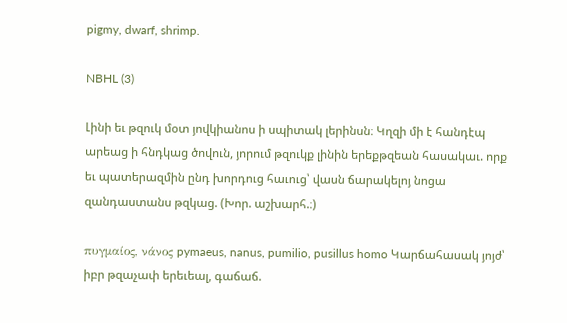pigmy, dwarf, shrimp.

NBHL (3)

Լինի եւ թզուկ մօտ յովկիանոս ի սպիտակ լերինսն։ Կղզի մի է հանդէպ արեաց ի հնդկաց ծովուն, յորում թզուկք լինին երեքթզեան հասակաւ. որք եւ պատերազմին ընդ խորդուց հաւուց՝ վասն ճարակելոյ նոցա զանդաստանս թզկաց. (Խոր. աշխարհ.։)

πυγμαίος, νάνος pymaeus, nanus, pumilio, pusillus homo Կարճահասակ յոյժ՝ իբր թզաչափ երեւեալ, գաճաճ.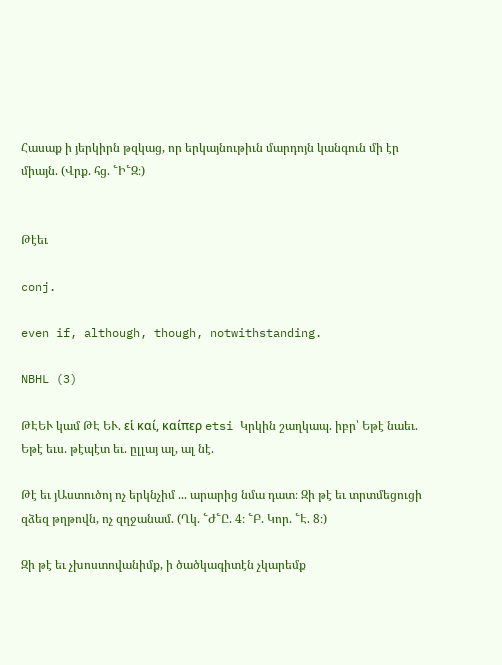Հասաք ի յերկիրն թզկաց, որ երկայնութիւն մարդոյն կանգուն մի էր միայն. (Վրք. հց. ՟Ի՟Զ։)


Թէեւ

conj.

even if, although, though, notwithstanding.

NBHL (3)

ԹԷԵՒ կամ ԹԷ ԵՒ. εἱ καί, καίπερ etsi Կրկին շաղկապ. իբր՝ Եթէ նաեւ. Եթէ եւս. թէպէտ եւ. ըլլայ ալ, ալ նէ.

Թէ եւ յԱստուծոյ ոչ երկնչիմ ... արարից նմա դատ։ Զի թէ եւ տրտմեցուցի զձեզ թղթովն, ոչ զղջանամ. (Ղկ. ՟Ժ՟Ը. 4։ ՟Բ. Կոր. ՟Է. 8։)

Զի թէ եւ չխոստովանիմք, ի ծածկագիտէն չկարեմք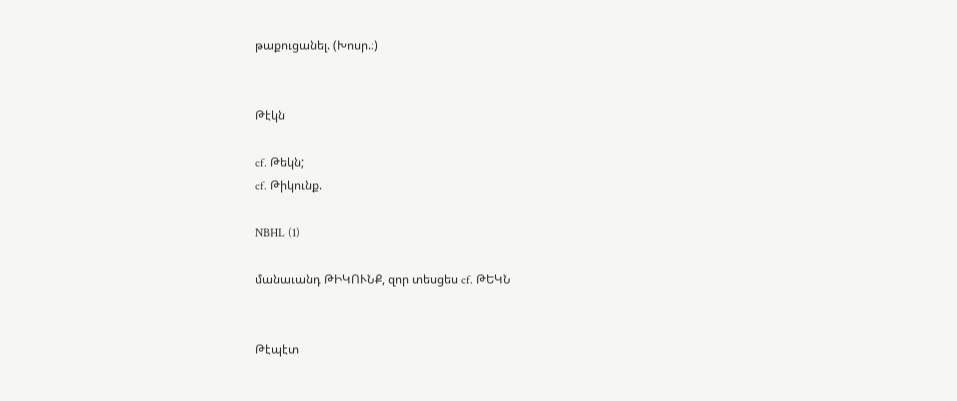թաքուցանել. (Խոսր.։)


Թէկն

cf. Թեկն;
cf. Թիկունք.

NBHL (1)

մանաւանդ ԹԻԿՈՒՆՔ, զոր տեսցես cf. ԹԵԿՆ


Թէպէտ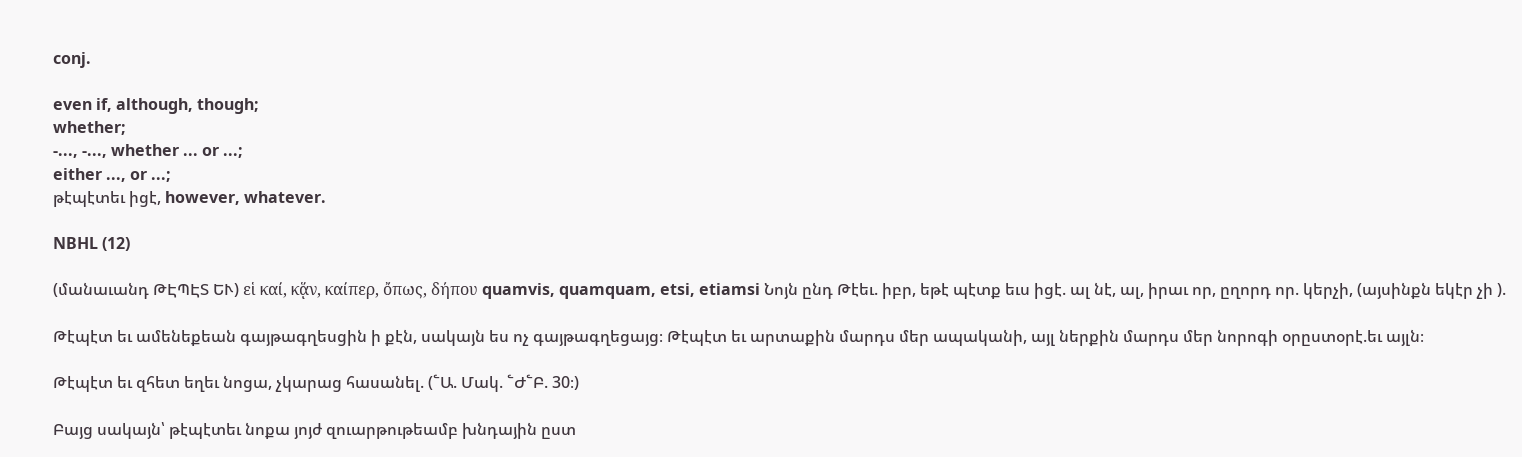conj.

even if, although, though;
whether;
-..., -..., whether ... or ...;
either ..., or ...;
թէպէտեւ իցէ, however, whatever.

NBHL (12)

(մանաւանդ ԹԷՊԷՏ ԵՒ) εἱ καί, κᾅν, καίπερ, ὄπως, δήπου quamvis, quamquam, etsi, etiamsi Նոյն ընդ Թէեւ. իբր, եթէ պէտք եւս իցէ. ալ նէ, ալ, իրաւ որ, ըղորդ որ. կերչի, (այսինքն եկէր չի ).

Թէպէտ եւ ամենեքեան գայթագղեսցին ի քէն, սակայն ես ոչ գայթագղեցայց։ Թէպէտ եւ արտաքին մարդս մեր ապականի, այլ ներքին մարդս մեր նորոգի օրըստօրէ.եւ այլն։

Թէպէտ եւ զհետ եղեւ նոցա, չկարաց հասանել. (՟Ա. Մակ. ՟Ժ՟Բ. 30։)

Բայց սակայն՝ թէպէտեւ նոքա յոյժ զուարթութեամբ խնդային ըստ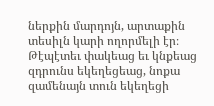ներքին մարդոյն, արտաքին տեսիլն կարի ողորմելի էր։ Թէպէտեւ փակեաց եւ կնքեաց զդրունս եկեղեցեաց, նոքա զամենայն տուն եկեղեցի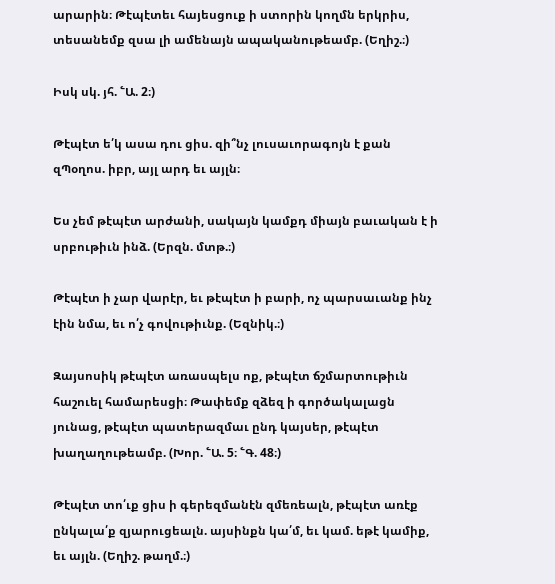արարին։ Թէպէտեւ հայեսցուք ի ստորին կողմն երկրիս, տեսանեմք զսա լի ամենայն ապականութեամբ. (Եղիշ.։)

Իսկ սկ. յհ. ՟Ա. 2։)

Թէպէտ ե՛կ ասա դու ցիս. զի՞նչ լուսաւորագոյն է քան զՊօղոս. իբր, այլ արդ եւ այլն։

Ես չեմ թէպէտ արժանի, սակայն կամքդ միայն բաւական է ի սրբութիւն ինձ. (Երզն. մտթ.։)

Թէպէտ ի չար վարէր, եւ թէպէտ ի բարի, ոչ պարսաւանք ինչ էին նմա, եւ ո՛չ գովութիւնք. (Եզնիկ.։)

Զայսոսիկ թէպէտ առասպելս ոք, թէպէտ ճշմարտութիւն հաշուել համարեսցի։ Թափեմք զձեզ ի գործակալացն յունաց, թէպէտ պատերազմաւ ընդ կայսեր, թէպէտ խաղաղութեամբ. (Խոր. ՟Ա. 5։ ՟Գ. 48։)

Թէպէտ տո՛ւք ցիս ի գերեզմանէն զմեռեալն, թէպէտ առէք ընկալա՛ք զյարուցեալն. այսինքն կա՛մ, եւ կամ. եթէ կամիք, եւ այլն. (Եղիշ. թաղմ.։)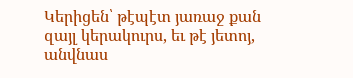Կերիցեն՝ թէպէտ յառաջ քան զայլ կերակուրս, եւ թէ յետոյ, անվնաս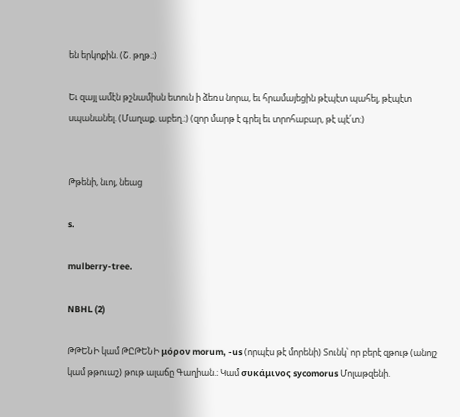են երկոքին. (Շ. թղթ.։)

Եւ զայլ ամէն թշնամիսն ետուն ի ձեռս նորա, եւ հրամայեցին թէպէտ պահել, թէպէտ սպանանել. (Մաղաք. աբեղ.։) (զոր մարթ է գրել եւ տրոհաբար, թէ պէ՛տ։)


Թթենի, նւոյ, նեաց

s.

mulberry-tree.

NBHL (2)

ԹԹԵՆԻ կամ ԹԸԹԵՆԻ μόρον morum, -us (որպէս թէ մորենի) Տունկ՝ որ բերէ զթութ (անոյշ կամ թթուաշ) թութ ալաճը Գաղիան.։ Կամ συκάμινος sycomorus Մոլաթզենի.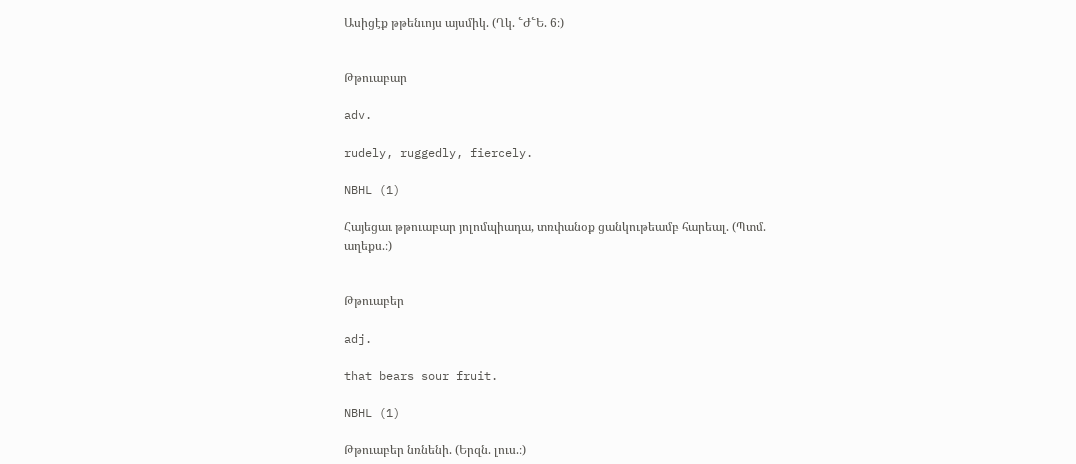Ասիցէք թթենւոյս այսմիկ. (Ղկ. ՟Ժ՟Ե. 6։)


Թթուաբար

adv.

rudely, ruggedly, fiercely.

NBHL (1)

Հայեցաւ թթուաբար յոլոմպիադա, տռփանօք ցանկութեամբ հարեալ. (Պտմ. աղեքս.։)


Թթուաբեր

adj.

that bears sour fruit.

NBHL (1)

Թթուաբեր նռնենի. (Երզն. լուս.։)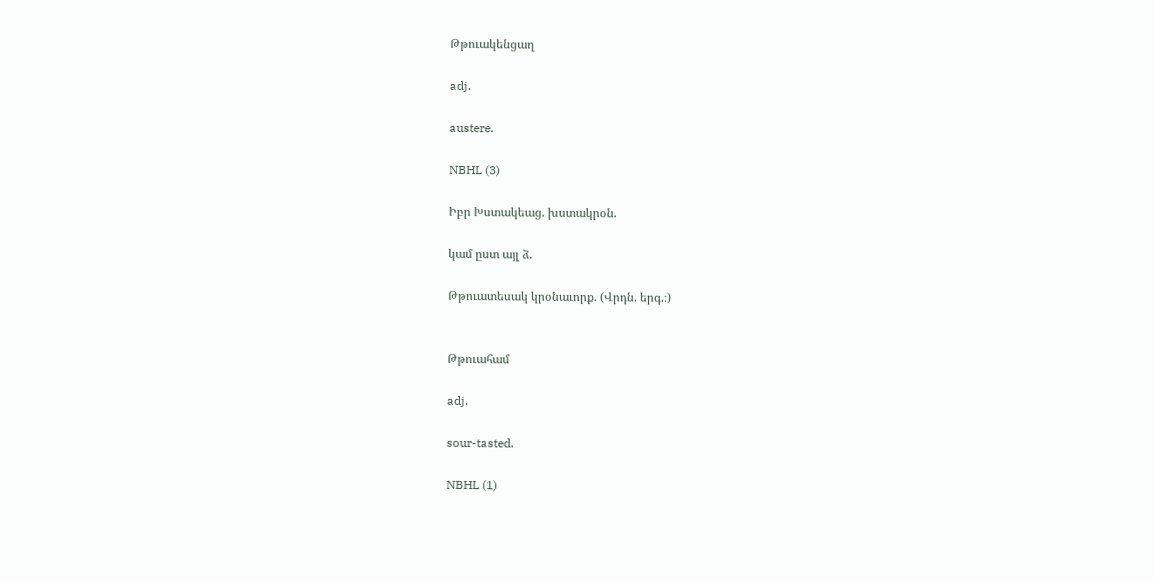Թթուակենցաղ

adj.

austere.

NBHL (3)

Իբր Խստակեաց. խստակրօն.

կամ ըստ այլ ձ.

Թթուատեսակ կրօնաւորք. (Վրդն. երգ.։)


Թթուահամ

adj.

sour-tasted.

NBHL (1)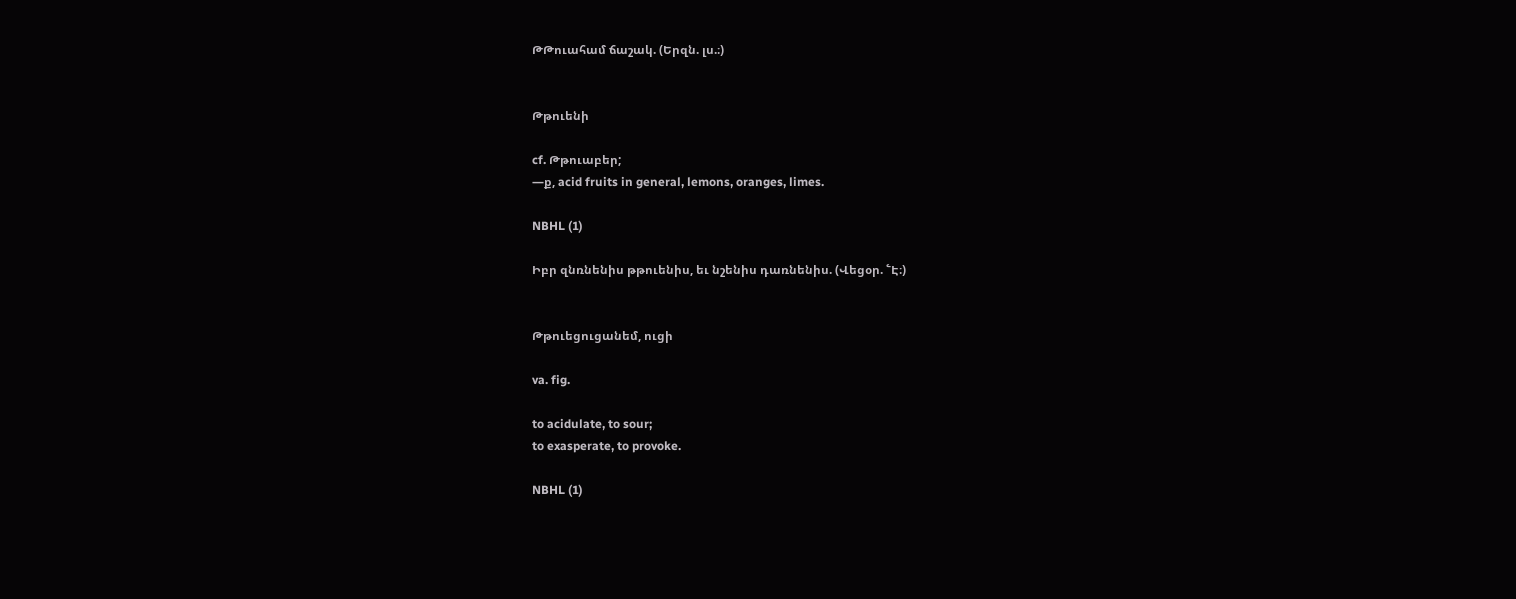ԹԹուահամ ճաշակ. (Երզն. լս.։)


Թթուենի

cf. Թթուաբեր;
—ք, acid fruits in general, lemons, oranges, limes.

NBHL (1)

Իբր զնռնենիս թթուենիս, եւ նշենիս դառնենիս. (Վեցօր. ՟Է։)


Թթուեցուցանեմ, ուցի

va. fig.

to acidulate, to sour;
to exasperate, to provoke.

NBHL (1)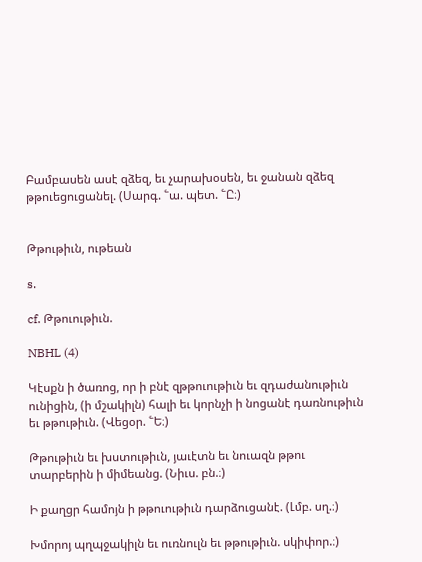Բամբասեն ասէ զձեզ, եւ չարախօսեն, եւ ջանան զձեզ թթուեցուցանել. (Սարգ. ՟ա. պետ. ՟Ը։)


Թթութիւն, ութեան

s.

cf. Թթուութիւն.

NBHL (4)

Կէսքն ի ծառոց, որ ի բնէ զթթուութիւն եւ զդաժանութիւն ունիցին, (ի մշակիլն) հալի եւ կորնչի ի նոցանէ դառնութիւն եւ թթութիւն. (Վեցօր. ՟Ե։)

Թթութիւն եւ խստութիւն, յաւէտն եւ նուազն թթու տարբերին ի միմեանց. (Նիւս. բն.։)

Ի քաղցր համոյն ի թթուութիւն դարձուցանէ. (Լմբ. սղ.։)

Խմորոյ պղպջակիլն եւ ուռնուլն եւ թթութիւն. սկիփոր.։)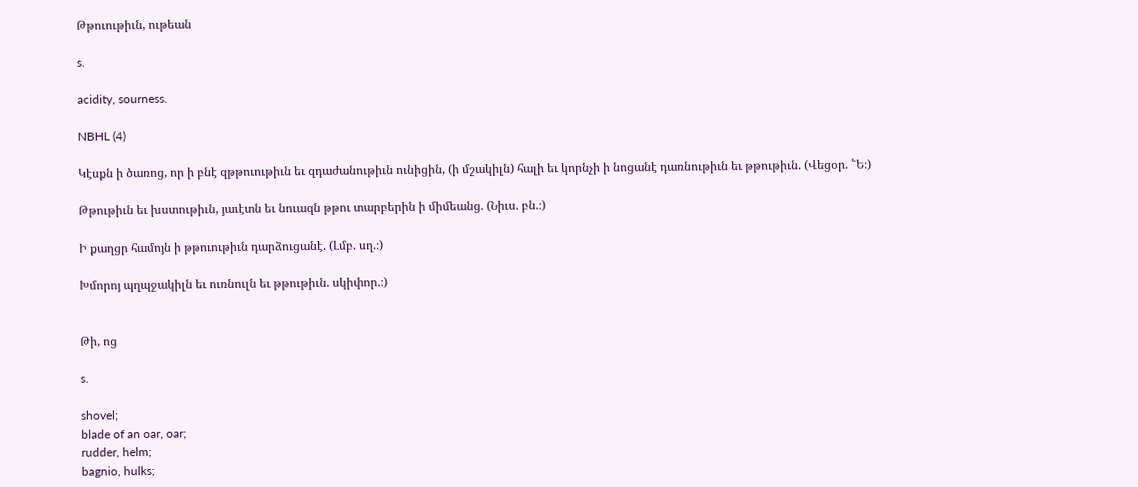Թթուութիւն, ութեան

s.

acidity, sourness.

NBHL (4)

Կէսքն ի ծառոց, որ ի բնէ զթթուութիւն եւ զդաժանութիւն ունիցին, (ի մշակիլն) հալի եւ կորնչի ի նոցանէ դառնութիւն եւ թթութիւն. (Վեցօր. ՟Ե։)

Թթութիւն եւ խստութիւն, յաւէտն եւ նուազն թթու տարբերին ի միմեանց. (Նիւս. բն.։)

Ի քաղցր համոյն ի թթուութիւն դարձուցանէ. (Լմբ. սղ.։)

Խմորոյ պղպջակիլն եւ ուռնուլն եւ թթութիւն. սկիփոր.։)


Թի, ոց

s.

shovel;
blade of an oar, oar;
rudder, helm;
bagnio, hulks;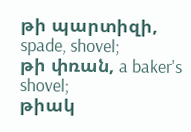թի պարտիզի, spade, shovel;
թի փռան, a baker's shovel;
թիակ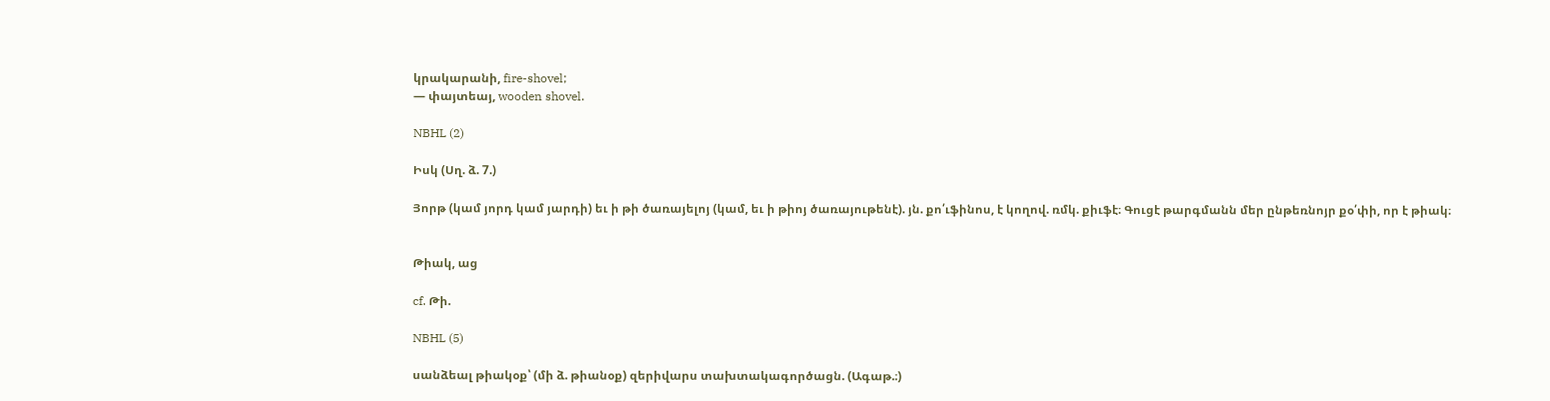կրակարանի, fire-shovel;
— փայտեայ, wooden shovel.

NBHL (2)

Իսկ (Սղ. ձ. 7.)

Յորթ (կամ յորդ կամ յարդի) եւ ի թի ծառայելոյ (կամ, եւ ի թիոյ ծառայութենէ). յն. քո՛ւֆինոս, է կողով. ռմկ. քիւֆէ։ Գուցէ թարգմանն մեր ընթեռնոյր քօ՛փի, որ է թիակ։


Թիակ, աց

cf. Թի.

NBHL (5)

սանձեալ թիակօք՝ (մի ձ. թիանօք) զերիվարս տախտակագործացն. (Ագաթ.։)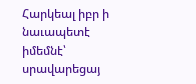Հարկեալ իբր ի նաւապետէ իմեմնէ՝ սրավարեցայ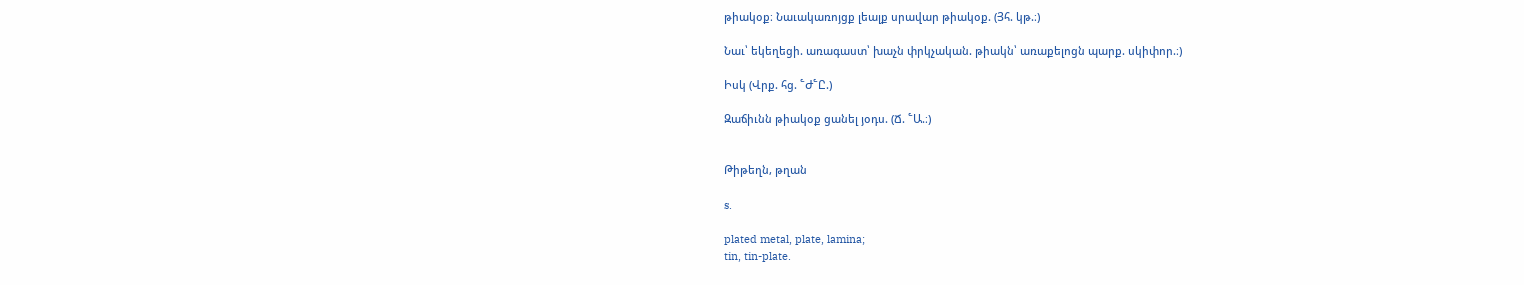թիակօք։ Նաւակառոյցք լեալք սրավար թիակօք. (Յհ. կթ.։)

Նաւ՝ եկեղեցի. առագաստ՝ խաչն փրկչական. թիակն՝ առաքելոցն պարք. սկիփոր.։)

Իսկ (Վրք. հց. ՟Ժ՟Ը.)

Զաճիւնն թիակօք ցանել յօդս. (Ճ. ՟Ա.։)


Թիթեղն, թղան

s.

plated metal, plate, lamina;
tin, tin-plate.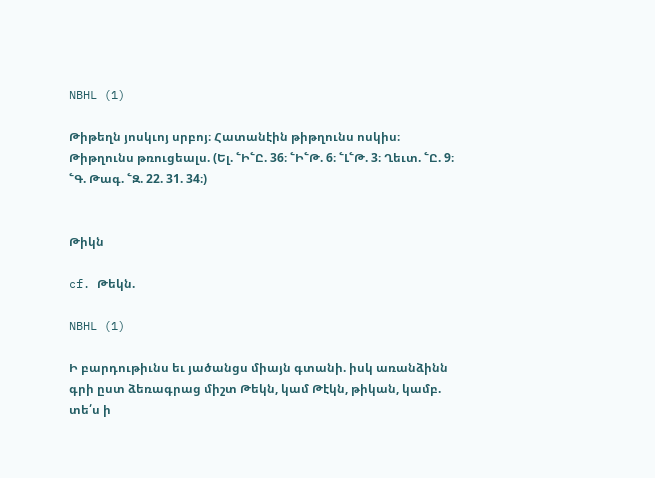NBHL (1)

Թիթեղն յոսկւոյ սրբոյ։ Հատանէին թիթղունս ոսկիս։ Թիթղունս թռուցեալս. (Ել. ՟Ի՟Ը. 36։ ՟Ի՟Թ. 6։ ՟Լ՟Թ. 3։ Ղեւտ. ՟Ը. 9։ ՟Գ. Թագ. ՟Զ. 22. 31. 34։)


Թիկն

cf. Թեկն.

NBHL (1)

Ի բարդութիւնս եւ յածանցս միայն գտանի. իսկ առանձինն գրի ըստ ձեռագրաց միշտ Թեկն, կամ Թէկն, թիկան, կամբ. տե՛ս ի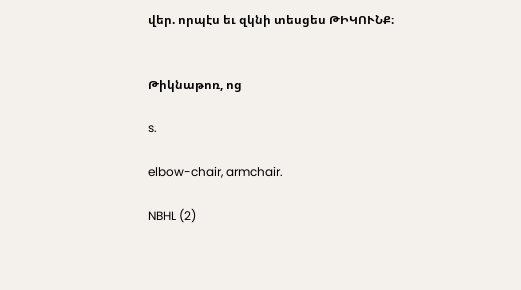վեր. որպէս եւ զկնի տեսցես ԹԻԿՈՒՆՔ։


Թիկնաթոռ, ոց

s.

elbow-chair, armchair.

NBHL (2)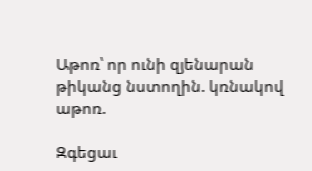Աթոռ՝ որ ունի զյենարան թիկանց նստողին. կռնակով աթոռ.

Զգեցաւ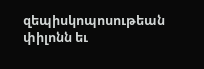զեպիսկոպոսութեան փիլոնն եւ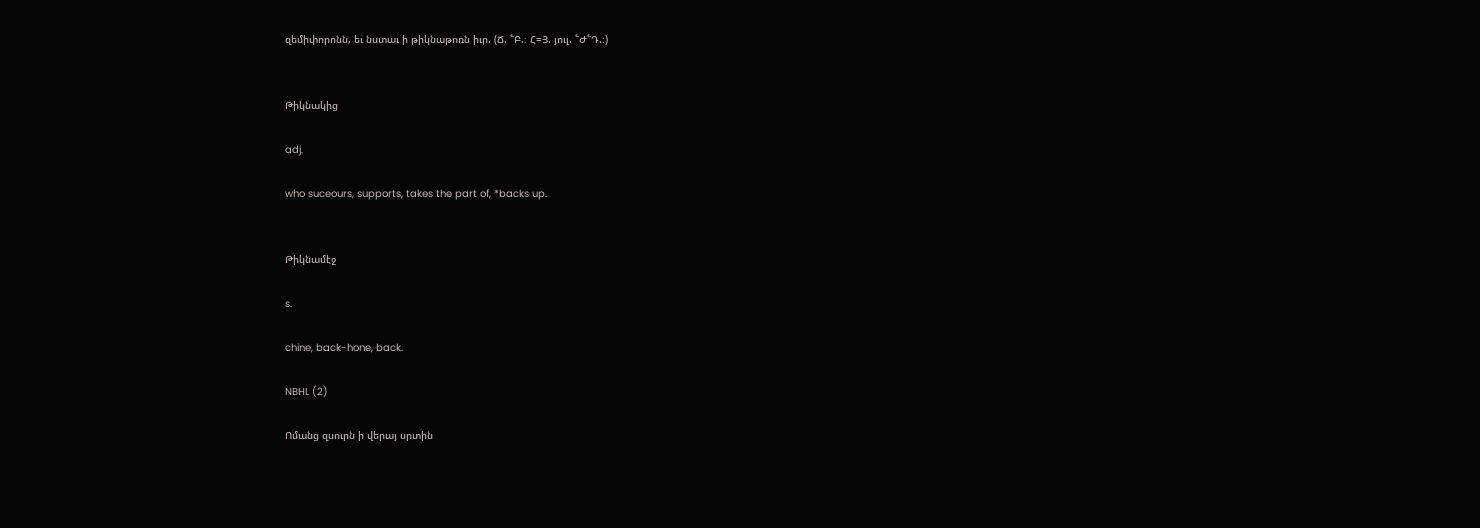զեմիփորոնն, եւ նստաւ ի թիկնաթոռն իւր. (Ճ. ՟Բ.։ Հ=Յ. յուլ. ՟Ժ՟Դ.։)


Թիկնակից

adj.

who suceours, supports, takes the part of, *backs up.


Թիկնամէջ

s.

chine, back-hone, back.

NBHL (2)

Ոմանց զսուրն ի վերայ սրտին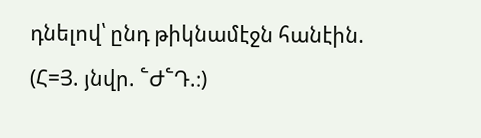դնելով՝ ընդ թիկնամէջն հանէին. (Հ=Յ. յնվր. ՟Ժ՟Դ.։)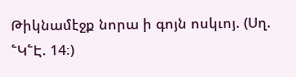Թիկնամէջք նորա ի գոյն ոսկւոյ. (Սղ. ՟Կ՟Է. 14։)